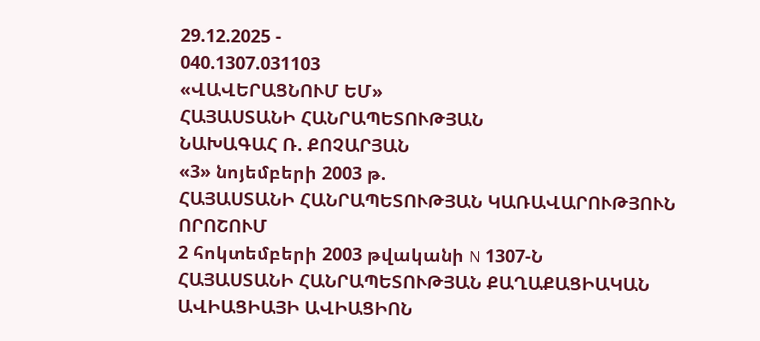29.12.2025 -
040.1307.031103
«ՎԱՎԵՐԱՑՆՈՒՄ ԵՄ»
ՀԱՅԱՍՏԱՆԻ ՀԱՆՐԱՊԵՏՈՒԹՅԱՆ
ՆԱԽԱԳԱՀ Ռ. ՔՈՉԱՐՅԱՆ
«3» նոյեմբերի 2003 թ.
ՀԱՅԱՍՏԱՆԻ ՀԱՆՐԱՊԵՏՈՒԹՅԱՆ ԿԱՌԱՎԱՐՈՒԹՅՈՒՆ
ՈՐՈՇՈՒՄ
2 հոկտեմբերի 2003 թվականի N 1307-Ն
ՀԱՅԱՍՏԱՆԻ ՀԱՆՐԱՊԵՏՈՒԹՅԱՆ ՔԱՂԱՔԱՑԻԱԿԱՆ ԱՎԻԱՑԻԱՅԻ ԱՎԻԱՑԻՈՆ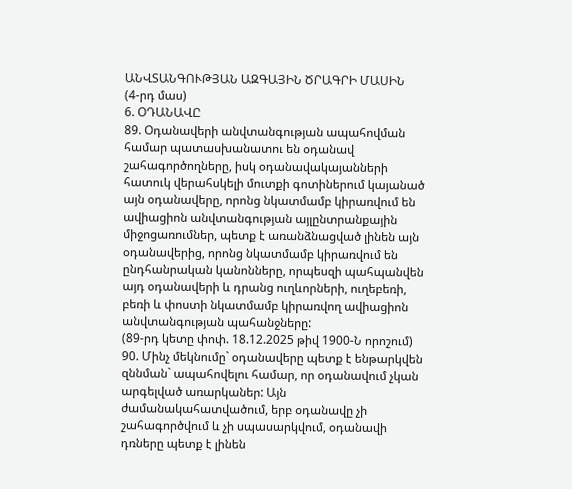ԱՆՎՏԱՆԳՈՒԹՅԱՆ ԱԶԳԱՅԻՆ ԾՐԱԳՐԻ ՄԱՍԻՆ
(4-րդ մաս)
6. ՕԴԱՆԱՎԸ
89. Օդանավերի անվտանգության ապահովման համար պատասխանատու են օդանավ շահագործողները, իսկ օդանավակայանների հատուկ վերահսկելի մուտքի գոտիներում կայանած այն օդանավերը, որոնց նկատմամբ կիրառվում են ավիացիոն անվտանգության այլընտրանքային միջոցառումներ, պետք է առանձնացված լինեն այն օդանավերից, որոնց նկատմամբ կիրառվում են ընդհանրական կանոնները, որպեսզի պահպանվեն այդ օդանավերի և դրանց ուղևորների, ուղեբեռի, բեռի և փոստի նկատմամբ կիրառվող ավիացիոն անվտանգության պահանջները:
(89-րդ կետը փոփ. 18.12.2025 թիվ 1900-Ն որոշում)
90. Մինչ մեկնումը` օդանավերը պետք է ենթարկվեն զննման` ապահովելու համար, որ օդանավում չկան արգելված առարկաներ: Այն ժամանակահատվածում, երբ օդանավը չի շահագործվում և չի սպասարկվում, օդանավի դռները պետք է լինեն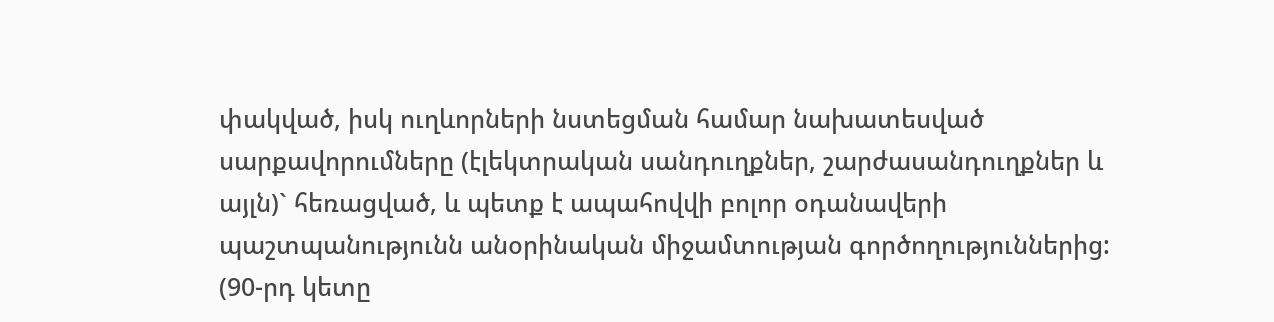փակված, իսկ ուղևորների նստեցման համար նախատեսված սարքավորումները (էլեկտրական սանդուղքներ, շարժասանդուղքներ և այլն)` հեռացված, և պետք է ապահովվի բոլոր օդանավերի պաշտպանությունն անօրինական միջամտության գործողություններից:
(90-րդ կետը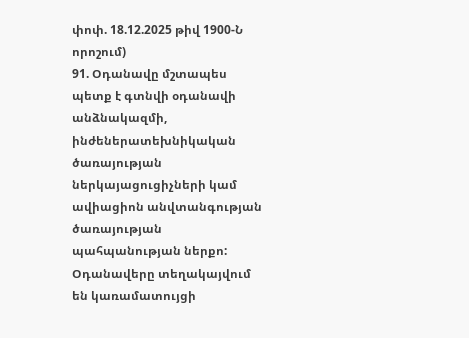փոփ. 18.12.2025 թիվ 1900-Ն որոշում)
91. Օդանավը մշտապես պետք է գտնվի օդանավի անձնակազմի, ինժեներատեխնիկական ծառայության ներկայացուցիչների կամ ավիացիոն անվտանգության ծառայության պահպանության ներքո:
Օդանավերը տեղակայվում են կառամատույցի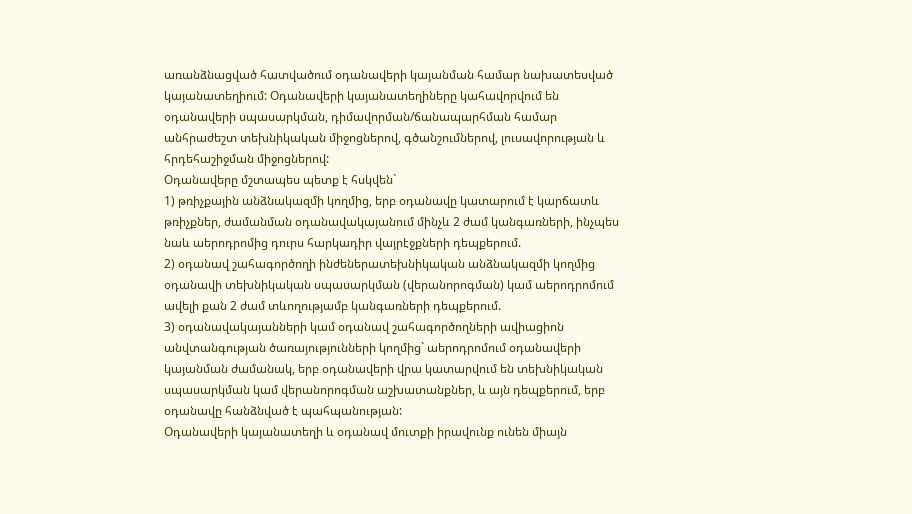առանձնացված հատվածում օդանավերի կայանման համար նախատեսված կայանատեղիում: Օդանավերի կայանատեղիները կահավորվում են օդանավերի սպասարկման, դիմավորման/ճանապարհման համար անհրաժեշտ տեխնիկական միջոցներով, գծանշումներով, լուսավորության և հրդեհաշիջման միջոցներով:
Օդանավերը մշտապես պետք է հսկվեն`
1) թռիչքային անձնակազմի կողմից, երբ օդանավը կատարում է կարճատև թռիչքներ, ժամանման օդանավակայանում մինչև 2 ժամ կանգառների, ինչպես նաև աերոդրոմից դուրս հարկադիր վայրէջքների դեպքերում.
2) օդանավ շահագործողի ինժեներատեխնիկական անձնակազմի կողմից օդանավի տեխնիկական սպասարկման (վերանորոգման) կամ աերոդրոմում ավելի քան 2 ժամ տևողությամբ կանգառների դեպքերում.
3) օդանավակայանների կամ օդանավ շահագործողների ավիացիոն անվտանգության ծառայությունների կողմից` աերոդրոմում օդանավերի կայանման ժամանակ, երբ օդանավերի վրա կատարվում են տեխնիկական սպասարկման կամ վերանորոգման աշխատանքներ, և այն դեպքերում, երբ օդանավը հանձնված է պահպանության:
Օդանավերի կայանատեղի և օդանավ մուտքի իրավունք ունեն միայն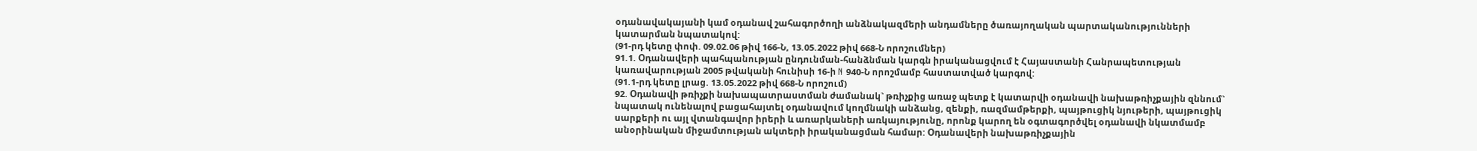օդանավակայանի կամ օդանավ շահագործողի անձնակազմերի անդամները ծառայողական պարտականությունների կատարման նպատակով:
(91-րդ կետը փոփ. 09.02.06 թիվ 166-Ն, 13.05.2022 թիվ 668-Ն որոշումներ)
91.1. Օդանավերի պահպանության ընդունման-հանձնման կարգն իրականացվում է Հայաստանի Հանրապետության կառավարության 2005 թվականի հունիսի 16-ի N 940-Ն որոշմամբ հաստատված կարգով:
(91.1-րդ կետը լրաց. 13.05.2022 թիվ 668-Ն որոշում)
92. Օդանավի թռիչքի նախապատրաստման ժամանակ` թռիչքից առաջ պետք է կատարվի օդանավի նախաթռիչքային զննում` նպատակ ունենալով բացահայտել օդանավում կողմնակի անձանց, զենքի, ռազմամթերքի, պայթուցիկ նյութերի, պայթուցիկ սարքերի ու այլ վտանգավոր իրերի և առարկաների առկայությունը, որոնք կարող են օգտագործվել օդանավի նկատմամբ անօրինական միջամտության ակտերի իրականացման համար: Օդանավերի նախաթռիչքային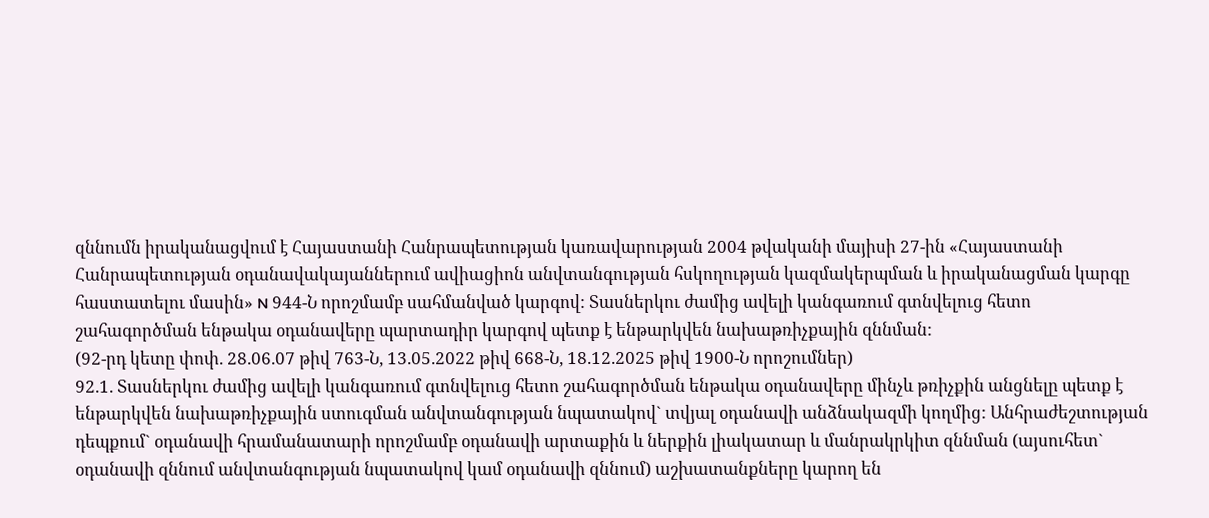զննումն իրականացվում է Հայաստանի Հանրապետության կառավարության 2004 թվականի մայիսի 27-ին «Հայաստանի Հանրապետության օդանավակայաններում ավիացիոն անվտանգության հսկողության կազմակերպման և իրականացման կարգը հաստատելու մասին» N 944-Ն որոշմամբ սահմանված կարգով: Տասներկու ժամից ավելի կանգառում գտնվելուց հետո շահագործման ենթակա օդանավերը պարտադիր կարգով պետք է ենթարկվեն նախաթռիչքային զննման:
(92-րդ կետը փոփ. 28.06.07 թիվ 763-Ն, 13.05.2022 թիվ 668-Ն, 18.12.2025 թիվ 1900-Ն որոշումներ)
92.1. Տասներկու ժամից ավելի կանգառում գտնվելուց հետո շահագործման ենթակա օդանավերը մինչև թռիչքին անցնելը պետք է ենթարկվեն նախաթռիչքային ստուգման անվտանգության նպատակով` տվյալ օդանավի անձնակազմի կողմից: Անհրաժեշտության դեպքում` օդանավի հրամանատարի որոշմամբ օդանավի արտաքին և ներքին լիակատար և մանրակրկիտ զննման (այսուհետ` օդանավի զննում անվտանգության նպատակով կամ օդանավի զննում) աշխատանքները կարող են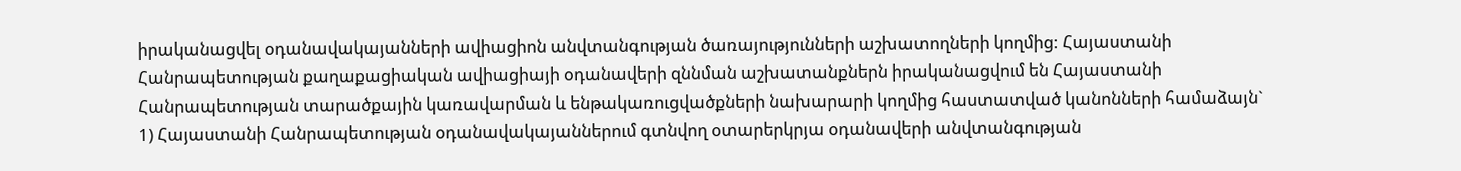իրականացվել օդանավակայանների ավիացիոն անվտանգության ծառայությունների աշխատողների կողմից: Հայաստանի Հանրապետության քաղաքացիական ավիացիայի օդանավերի զննման աշխատանքներն իրականացվում են Հայաստանի Հանրապետության տարածքային կառավարման և ենթակառուցվածքների նախարարի կողմից հաստատված կանոնների համաձայն`
1) Հայաստանի Հանրապետության օդանավակայաններում գտնվող օտարերկրյա օդանավերի անվտանգության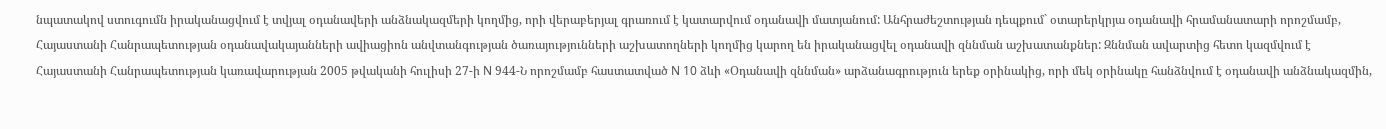նպատակով ստուգումն իրականացվում է տվյալ օդանավերի անձնակազմերի կողմից, որի վերաբերյալ գրառում է կատարվում օդանավի մատյանում: Անհրաժեշտության դեպքում` օտարերկրյա օդանավի հրամանատարի որոշմամբ, Հայաստանի Հանրապետության օդանավակայանների ավիացիոն անվտանգության ծառայությունների աշխատողների կողմից կարող են իրականացվել օդանավի զննման աշխատանքներ: Զննման ավարտից հետո կազմվում է Հայաստանի Հանրապետության կառավարության 2005 թվականի հուլիսի 27-ի N 944-Ն որոշմամբ հաստատված N 10 ձևի «Օդանավի զննման» արձանագրություն երեք օրինակից, որի մեկ օրինակը հանձնվում է օդանավի անձնակազմին,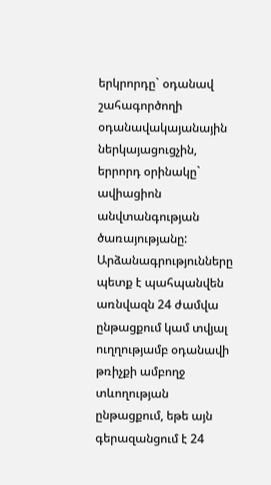երկրորդը` օդանավ շահագործողի օդանավակայանային ներկայացուցչին, երրորդ օրինակը` ավիացիոն անվտանգության ծառայությանը: Արձանագրությունները պետք է պահպանվեն առնվազն 24 ժամվա ընթացքում կամ տվյալ ուղղությամբ օդանավի թռիչքի ամբողջ տևողության ընթացքում, եթե այն գերազանցում է 24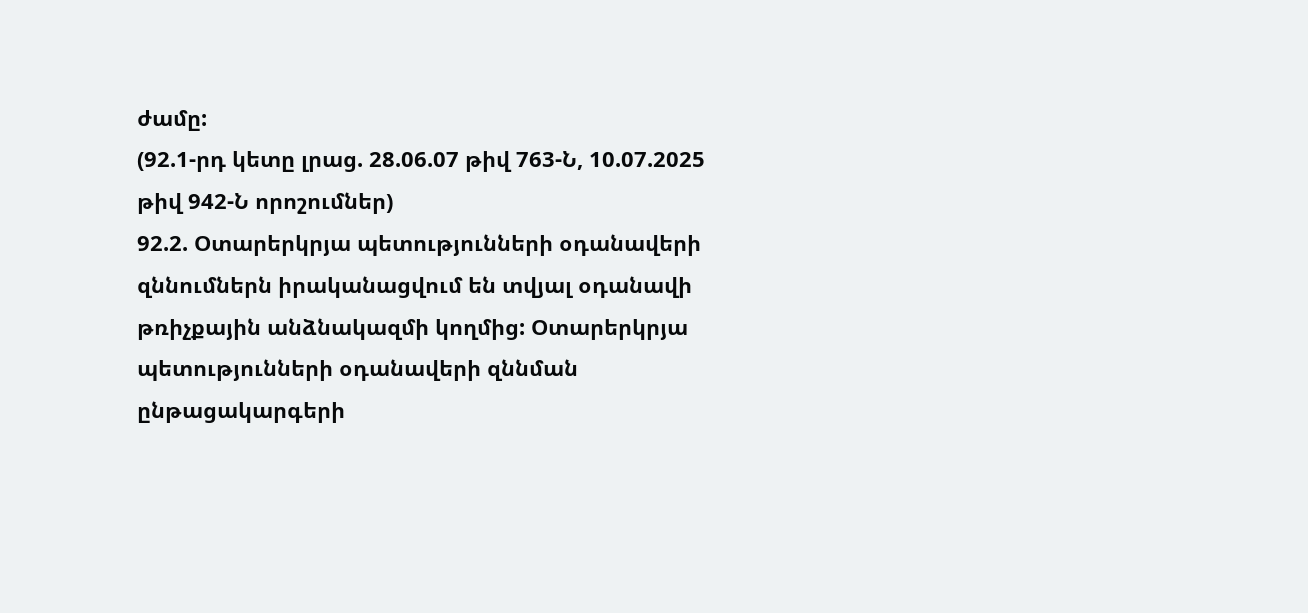ժամը:
(92.1-րդ կետը լրաց. 28.06.07 թիվ 763-Ն, 10.07.2025 թիվ 942-Ն որոշումներ)
92.2. Օտարերկրյա պետությունների օդանավերի զննումներն իրականացվում են տվյալ օդանավի թռիչքային անձնակազմի կողմից: Օտարերկրյա պետությունների օդանավերի զննման ընթացակարգերի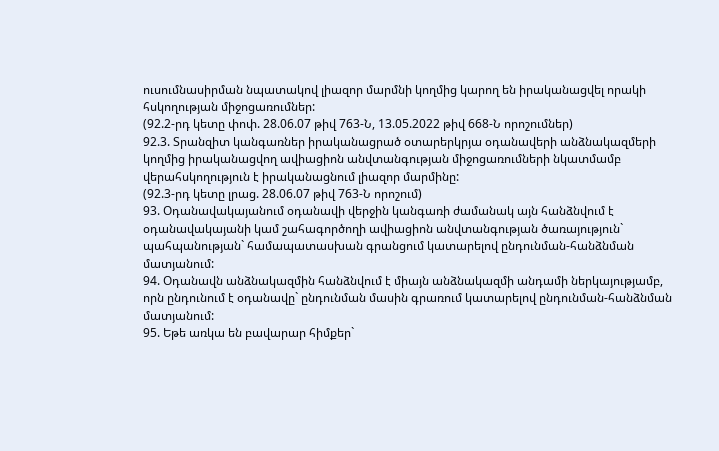ուսումնասիրման նպատակով լիազոր մարմնի կողմից կարող են իրականացվել որակի հսկողության միջոցառումներ:
(92.2-րդ կետը փոփ. 28.06.07 թիվ 763-Ն, 13.05.2022 թիվ 668-Ն որոշումներ)
92.3. Տրանզիտ կանգառներ իրականացրած օտարերկրյա օդանավերի անձնակազմերի կողմից իրականացվող ավիացիոն անվտանգության միջոցառումների նկատմամբ վերահսկողություն է իրականացնում լիազոր մարմինը:
(92.3-րդ կետը լրաց. 28.06.07 թիվ 763-Ն որոշում)
93. Օդանավակայանում օդանավի վերջին կանգառի ժամանակ այն հանձնվում է օդանավակայանի կամ շահագործողի ավիացիոն անվտանգության ծառայություն` պահպանության` համապատասխան գրանցում կատարելով ընդունման-հանձնման մատյանում:
94. Օդանավն անձնակազմին հանձնվում է միայն անձնակազմի անդամի ներկայությամբ, որն ընդունում է օդանավը` ընդունման մասին գրառում կատարելով ընդունման-հանձնման մատյանում:
95. Եթե առկա են բավարար հիմքեր`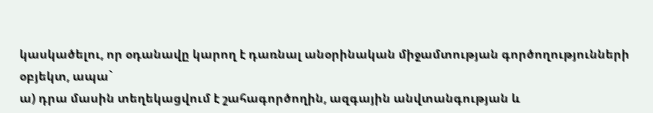կասկածելու, որ օդանավը կարող է դառնալ անօրինական միջամտության գործողությունների օբյեկտ, ապա`
ա) դրա մասին տեղեկացվում է շահագործողին, ազգային անվտանգության և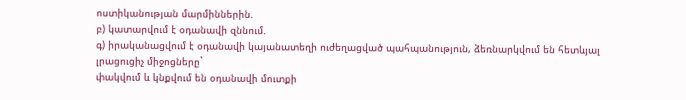ոստիկանության մարմիններին.
բ) կատարվում է օդանավի զննում.
գ) իրականացվում է օդանավի կայանատեղի ուժեղացված պահպանություն, ձեռնարկվում են հետևյալ լրացուցիչ միջոցները`
փակվում և կնքվում են օդանավի մուտքի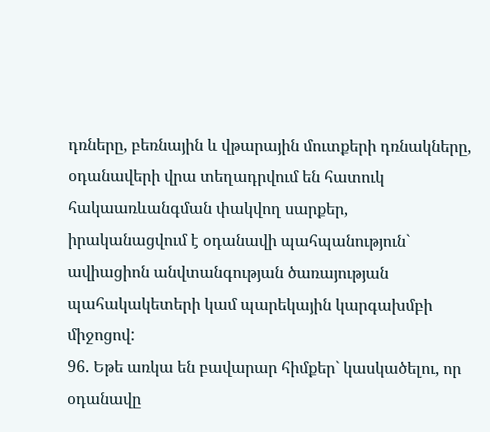դռները, բեռնային և վթարային մուտքերի դռնակները,
օդանավերի վրա տեղադրվում են հատուկ հակաառևանգման փակվող սարքեր,
իրականացվում է օդանավի պահպանություն` ավիացիոն անվտանգության ծառայության պահակակետերի կամ պարեկային կարգախմբի միջոցով:
96. Եթե առկա են բավարար հիմքեր` կասկածելու, որ օդանավը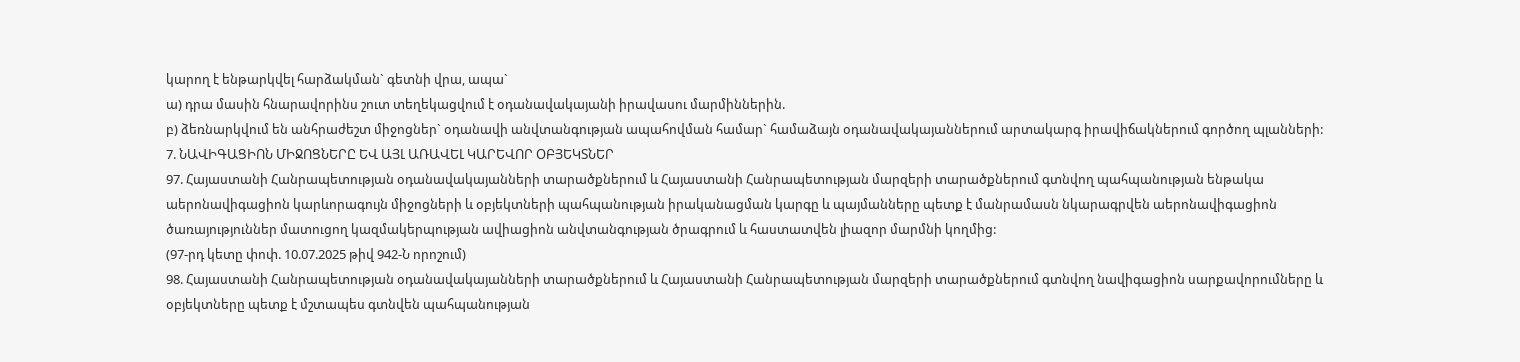կարող է ենթարկվել հարձակման` գետնի վրա, ապա`
ա) դրա մասին հնարավորինս շուտ տեղեկացվում է օդանավակայանի իրավասու մարմիններին.
բ) ձեռնարկվում են անհրաժեշտ միջոցներ` օդանավի անվտանգության ապահովման համար` համաձայն օդանավակայաններում արտակարգ իրավիճակներում գործող պլանների:
7. ՆԱՎԻԳԱՑԻՈՆ ՄԻՋՈՑՆԵՐԸ ԵՎ ԱՅԼ ԱՌԱՎԵԼ ԿԱՐԵՎՈՐ ՕԲՅԵԿՏՆԵՐ
97. Հայաստանի Հանրապետության օդանավակայանների տարածքներում և Հայաստանի Հանրապետության մարզերի տարածքներում գտնվող պահպանության ենթակա աերոնավիգացիոն կարևորագույն միջոցների և օբյեկտների պահպանության իրականացման կարգը և պայմանները պետք է մանրամասն նկարագրվեն աերոնավիգացիոն ծառայություններ մատուցող կազմակերպության ավիացիոն անվտանգության ծրագրում և հաստատվեն լիազոր մարմնի կողմից:
(97-րդ կետը փոփ. 10.07.2025 թիվ 942-Ն որոշում)
98. Հայաստանի Հանրապետության օդանավակայանների տարածքներում և Հայաստանի Հանրապետության մարզերի տարածքներում գտնվող նավիգացիոն սարքավորումները և օբյեկտները պետք է մշտապես գտնվեն պահպանության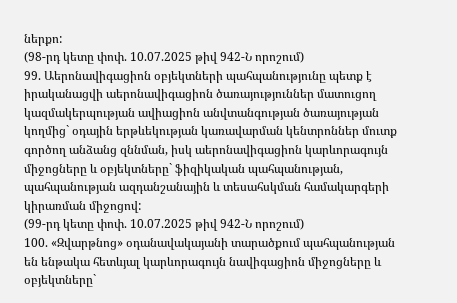ներքո:
(98-րդ կետը փոփ. 10.07.2025 թիվ 942-Ն որոշում)
99. Աերոնավիգացիոն օբյեկտների պահպանությունը պետք է իրականացվի աերոնավիգացիոն ծառայություններ մատուցող կազմակերպության ավիացիոն անվտանգության ծառայության կողմից` օդային երթևեկության կառավարման կենտրոններ մուտք գործող անձանց զննման, իսկ աերոնավիգացիոն կարևորագույն միջոցները և օբյեկտները` ֆիզիկական պահպանության, պահպանության ազդանշանային և տեսահսկման համակարգերի կիրառման միջոցով:
(99-րդ կետը փոփ. 10.07.2025 թիվ 942-Ն որոշում)
100. «Զվարթնոց» օդանավակայանի տարածքում պահպանության են ենթակա հետևյալ կարևորագույն նավիգացիոն միջոցները և օբյեկտները`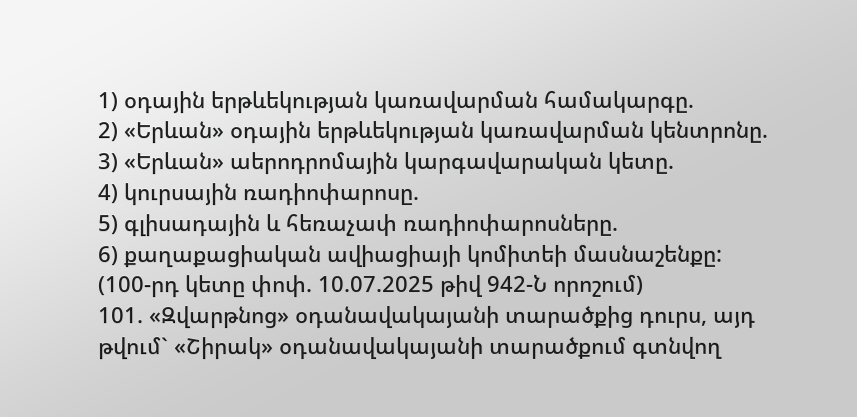1) օդային երթևեկության կառավարման համակարգը.
2) «Երևան» օդային երթևեկության կառավարման կենտրոնը.
3) «Երևան» աերոդրոմային կարգավարական կետը.
4) կուրսային ռադիոփարոսը.
5) գլիսադային և հեռաչափ ռադիոփարոսները.
6) քաղաքացիական ավիացիայի կոմիտեի մասնաշենքը:
(100-րդ կետը փոփ. 10.07.2025 թիվ 942-Ն որոշում)
101. «Զվարթնոց» օդանավակայանի տարածքից դուրս, այդ թվում` «Շիրակ» օդանավակայանի տարածքում գտնվող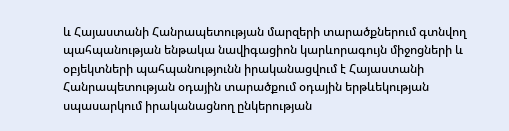և Հայաստանի Հանրապետության մարզերի տարածքներում գտնվող պահպանության ենթակա նավիգացիոն կարևորագույն միջոցների և օբյեկտների պահպանությունն իրականացվում է Հայաստանի Հանրապետության օդային տարածքում օդային երթևեկության սպասարկում իրականացնող ընկերության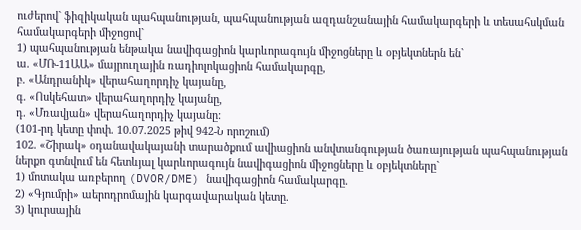ուժերով` ֆիզիկական պահպանության, պահպանության ազդանշանային համակարգերի և տեսահսկման համակարգերի միջոցով`
1) պահպանության ենթակա նավիգացիոն կարևորագույն միջոցները և օբյեկտներն են`
ա. «ՄՌ-11ԱԱ» մայրուղային ռադիոլոկացիոն համակարգը,
բ. «Անդրանիկ» վերահաղորդիչ կայանը,
գ. «Ոսկեհատ» վերահաղորդիչ կայանը,
դ. «Մռավյան» վերահաղորդիչ կայանը:
(101-րդ կետը փոփ. 10.07.2025 թիվ 942-Ն որոշում)
102. «Շիրակ» օդանավակայանի տարածքում ավիացիոն անվտանգության ծառայության պահպանության ներքո գտնվում են հետևյալ կարևորագույն նավիգացիոն միջոցները և օբյեկտները`
1) մոտակա առբերող (DVOR/DME) նավիգացիոն համակարգը.
2) «Գյումրի» աերոդրոմային կարգավարական կետը.
3) կուրսային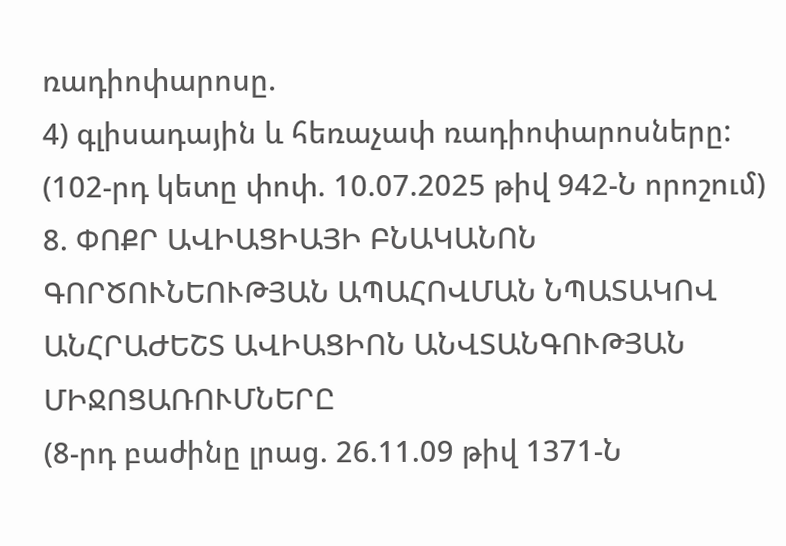ռադիոփարոսը.
4) գլիսադային և հեռաչափ ռադիոփարոսները:
(102-րդ կետը փոփ. 10.07.2025 թիվ 942-Ն որոշում)
8. ՓՈՔՐ ԱՎԻԱՑԻԱՅԻ ԲՆԱԿԱՆՈՆ ԳՈՐԾՈՒՆԵՈՒԹՅԱՆ ԱՊԱՀՈՎՄԱՆ ՆՊԱՏԱԿՈՎ ԱՆՀՐԱԺԵՇՏ ԱՎԻԱՑԻՈՆ ԱՆՎՏԱՆԳՈՒԹՅԱՆ ՄԻՋՈՑԱՌՈՒՄՆԵՐԸ
(8-րդ բաժինը լրաց. 26.11.09 թիվ 1371-Ն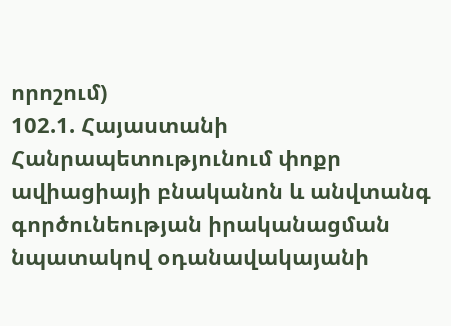որոշում)
102.1. Հայաստանի Հանրապետությունում փոքր ավիացիայի բնականոն և անվտանգ գործունեության իրականացման նպատակով օդանավակայանի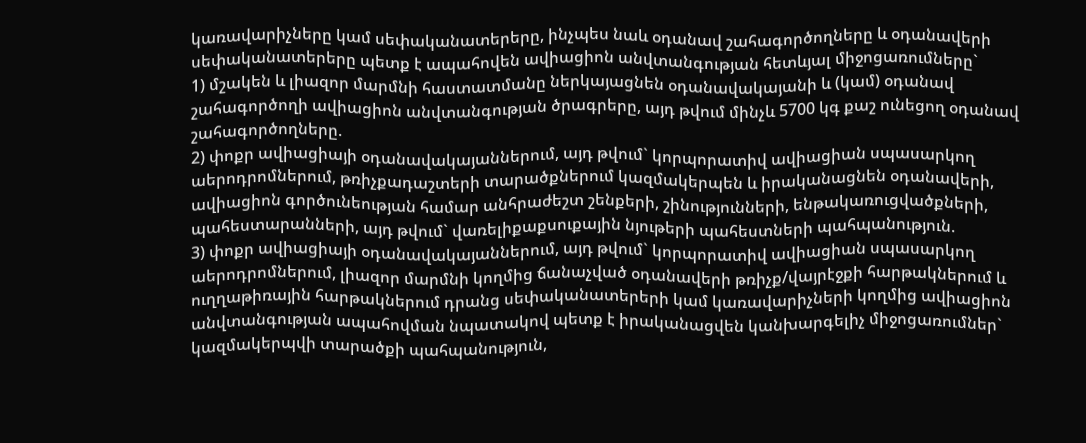կառավարիչները կամ սեփականատերերը, ինչպես նաև օդանավ շահագործողները և օդանավերի սեփականատերերը պետք է ապահովեն ավիացիոն անվտանգության հետևյալ միջոցառումները`
1) մշակեն և լիազոր մարմնի հաստատմանը ներկայացնեն օդանավակայանի և (կամ) օդանավ շահագործողի ավիացիոն անվտանգության ծրագրերը, այդ թվում մինչև 5700 կգ քաշ ունեցող օդանավ շահագործողները.
2) փոքր ավիացիայի օդանավակայաններում, այդ թվում` կորպորատիվ ավիացիան սպասարկող աերոդրոմներում, թռիչքադաշտերի տարածքներում կազմակերպեն և իրականացնեն օդանավերի, ավիացիոն գործունեության համար անհրաժեշտ շենքերի, շինությունների, ենթակառուցվածքների, պահեստարանների, այդ թվում` վառելիքաքսուքային նյութերի պահեստների պահպանություն.
3) փոքր ավիացիայի օդանավակայաններում, այդ թվում` կորպորատիվ ավիացիան սպասարկող աերոդրոմներում, լիազոր մարմնի կողմից ճանաչված օդանավերի թռիչք/վայրէջքի հարթակներում և ուղղաթիռային հարթակներում դրանց սեփականատերերի կամ կառավարիչների կողմից ավիացիոն անվտանգության ապահովման նպատակով պետք է իրականացվեն կանխարգելիչ միջոցառումներ` կազմակերպվի տարածքի պահպանություն,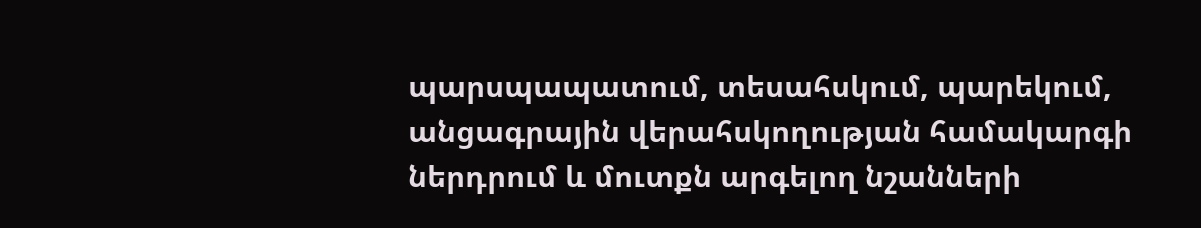պարսպապատում, տեսահսկում, պարեկում, անցագրային վերահսկողության համակարգի ներդրում և մուտքն արգելող նշանների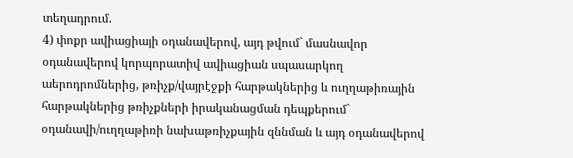տեղադրում.
4) փոքր ավիացիայի օդանավերով, այդ թվում` մասնավոր օդանավերով կորպորատիվ ավիացիան սպասարկող աերոդրոմներից, թռիչք/վայրէջքի հարթակներից և ուղղաթիռային հարթակներից թռիչքների իրականացման դեպքերում` օդանավի/ուղղաթիռի նախաթռիչքային զննման և այդ օդանավերով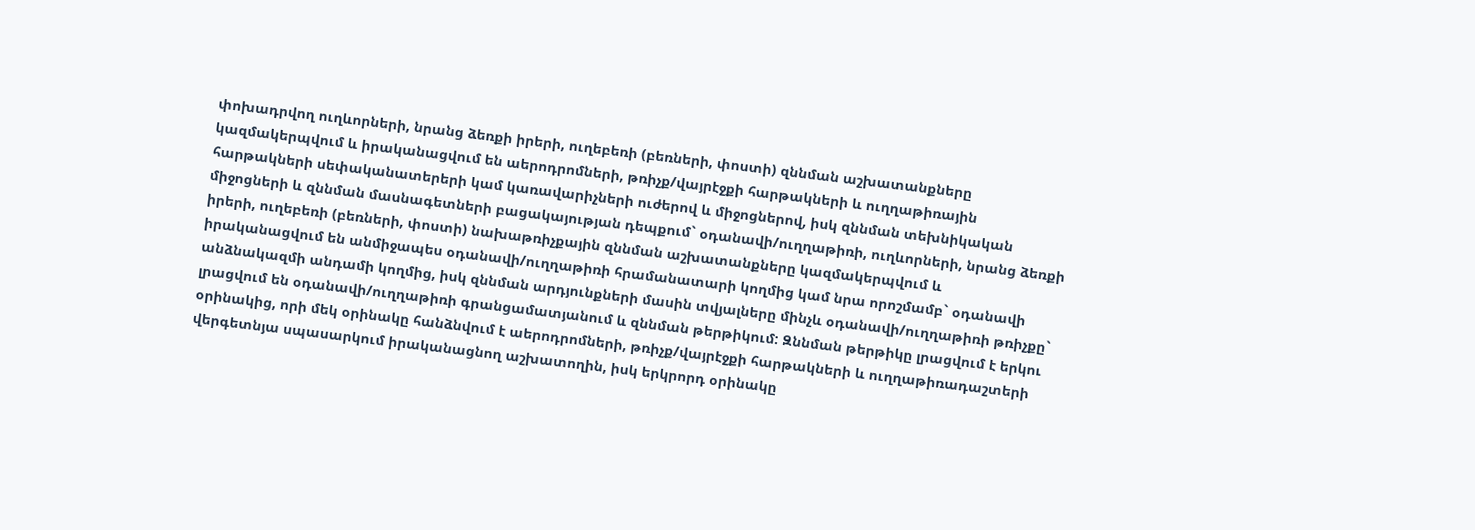փոխադրվող ուղևորների, նրանց ձեռքի իրերի, ուղեբեռի (բեռների, փոստի) զննման աշխատանքները կազմակերպվում և իրականացվում են աերոդրոմների, թռիչք/վայրէջքի հարթակների և ուղղաթիռային հարթակների սեփականատերերի կամ կառավարիչների ուժերով և միջոցներով, իսկ զննման տեխնիկական միջոցների և զննման մասնագետների բացակայության դեպքում` օդանավի/ուղղաթիռի, ուղևորների, նրանց ձեռքի իրերի, ուղեբեռի (բեռների, փոստի) նախաթռիչքային զննման աշխատանքները կազմակերպվում և իրականացվում են անմիջապես օդանավի/ուղղաթիռի հրամանատարի կողմից կամ նրա որոշմամբ` օդանավի անձնակազմի անդամի կողմից, իսկ զննման արդյունքների մասին տվյալները մինչև օդանավի/ուղղաթիռի թռիչքը` լրացվում են օդանավի/ուղղաթիռի գրանցամատյանում և զննման թերթիկում: Զննման թերթիկը լրացվում է երկու օրինակից, որի մեկ օրինակը հանձնվում է աերոդրոմների, թռիչք/վայրէջքի հարթակների և ուղղաթիռադաշտերի վերգետնյա սպասարկում իրականացնող աշխատողին, իսկ երկրորդ օրինակը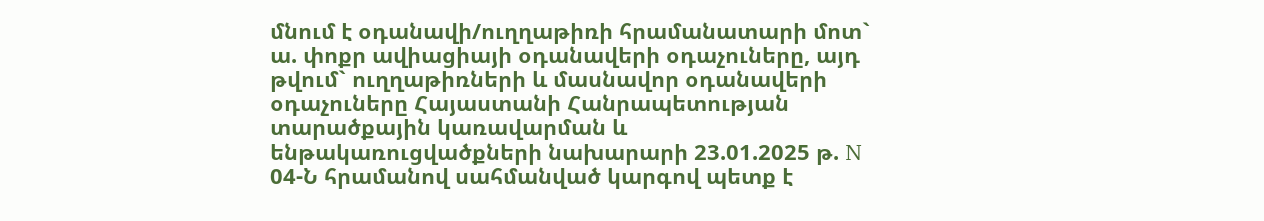մնում է օդանավի/ուղղաթիռի հրամանատարի մոտ`
ա. փոքր ավիացիայի օդանավերի օդաչուները, այդ թվում` ուղղաթիռների և մասնավոր օդանավերի օդաչուները Հայաստանի Հանրապետության տարածքային կառավարման և ենթակառուցվածքների նախարարի 23.01.2025 թ. N 04-Ն հրամանով սահմանված կարգով պետք է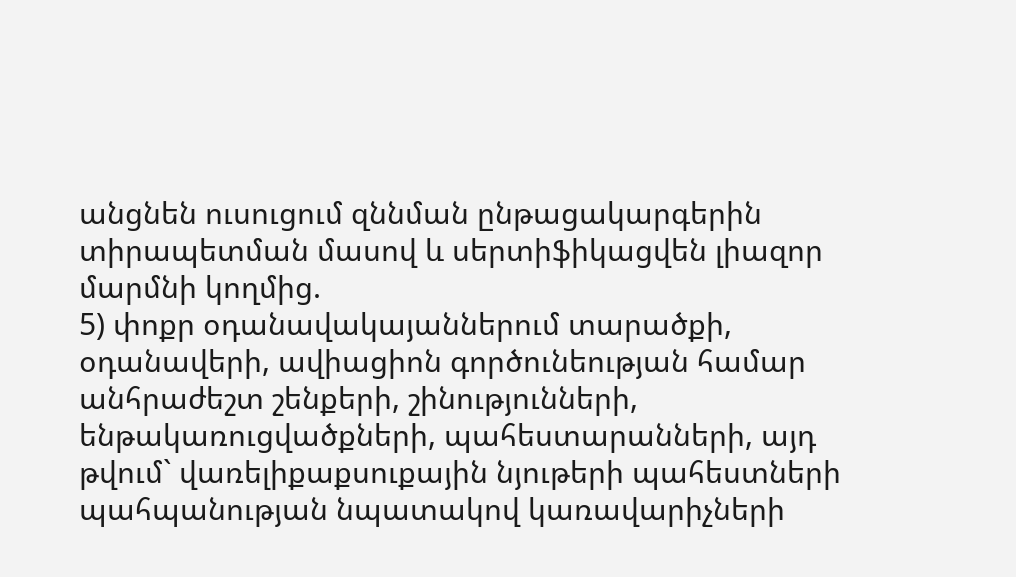անցնեն ուսուցում զննման ընթացակարգերին տիրապետման մասով և սերտիֆիկացվեն լիազոր մարմնի կողմից.
5) փոքր օդանավակայաններում տարածքի, օդանավերի, ավիացիոն գործունեության համար անհրաժեշտ շենքերի, շինությունների, ենթակառուցվածքների, պահեստարանների, այդ թվում` վառելիքաքսուքային նյութերի պահեստների պահպանության նպատակով կառավարիչների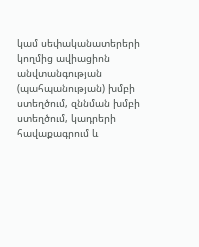կամ սեփականատերերի կողմից ավիացիոն անվտանգության (պահպանության) խմբի ստեղծում, զննման խմբի ստեղծում, կադրերի հավաքագրում և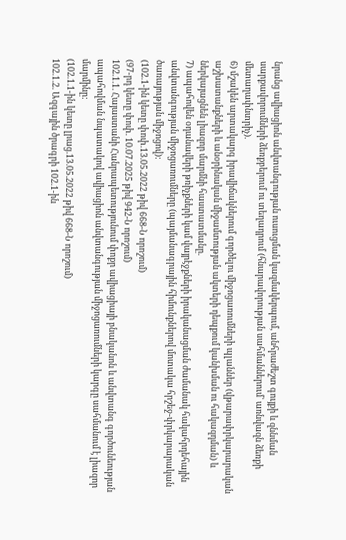նրանց ավիացիոն անվտանգության ուսուցման կազմակերպում, անհրաժեշտ գույքի և զննման սարքավորումների ձեռքբերում ու տեղադրում (հնարավորության սահմաններում` առնվազն ձեռքի մետաղափնտրիչ).
6) մշակեն արտակարգ իրավիճակներում գործելու միջոցառումների պլաններ (վթարափրկարարական աշխատանքների և անօրինական միջամտության ակտերի դեպքում կանխման ու հակազդման) և ներկայացնեն լիազոր մարմնի հաստատմանը.
7) ապահովեն օդանավերի թռիչքների կամ վայրէջքների իրականացման ժամանակ հակահրդեհային անվտանգության միջոցառումները (պայմանագրային հիմունքներով մոտակա հրշեջ-փրկարարական ծառայության միջոցով):
(102.1-ին կետը փոփ.13.05.2022 թիվ 668-Ն որոշում)
(97-րդ կետը փոփ. 10.07.2025 թիվ 942-Ն որոշում)
102.1.1. Հայաստանի Հանրապետությունում փոքր ավիացիայի բնականոն և անվտանգ գործունեության ապահովման նպատակով ավիացիոն անվտանգության միջոցառումների կարգը սահմանում է լիազոր մարմինը:
(102.1.1-ին կետը լրաց.13.05.2022 թիվ 668-Ն որոշում)
102.1.2. Ազգային ծրագրի 102.1-ին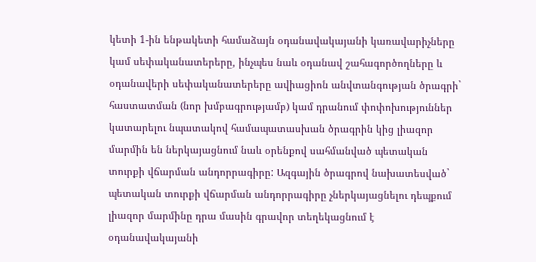կետի 1-ին ենթակետի համաձայն օդանավակայանի կառավարիչները կամ սեփականատերերը, ինչպես նաև օդանավ շահագործողները և օդանավերի սեփականատերերը ավիացիոն անվտանգության ծրագրի` հաստատման (նոր խմբագրությամբ) կամ դրանում փոփոխություններ կատարելու նպատակով համապատասխան ծրագրին կից լիազոր մարմին են ներկայացնում նաև օրենքով սահմանված պետական տուրքի վճարման անդորրագիրը: Ազգային ծրագրով նախատեսված` պետական տուրքի վճարման անդորրագիրը չներկայացնելու դեպքում լիազոր մարմինը դրա մասին գրավոր տեղեկացնում է օդանավակայանի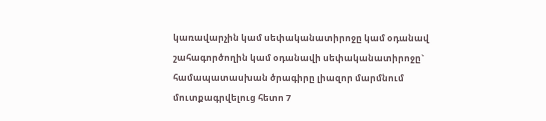կառավարչին կամ սեփականատիրոջը կամ օդանավ շահագործողին կամ օդանավի սեփականատիրոջը` համապատասխան ծրագիրը լիազոր մարմնում մուտքագրվելուց հետո 7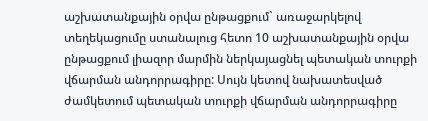աշխատանքային օրվա ընթացքում` առաջարկելով տեղեկացումը ստանալուց հետո 10 աշխատանքային օրվա ընթացքում լիազոր մարմին ներկայացնել պետական տուրքի վճարման անդորրագիրը: Սույն կետով նախատեսված ժամկետում պետական տուրքի վճարման անդորրագիրը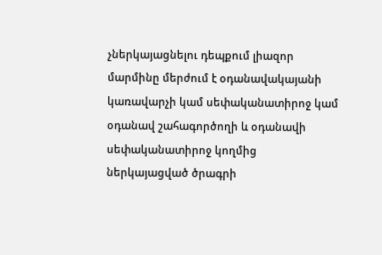չներկայացնելու դեպքում լիազոր մարմինը մերժում է օդանավակայանի կառավարչի կամ սեփականատիրոջ կամ օդանավ շահագործողի և օդանավի սեփականատիրոջ կողմից ներկայացված ծրագրի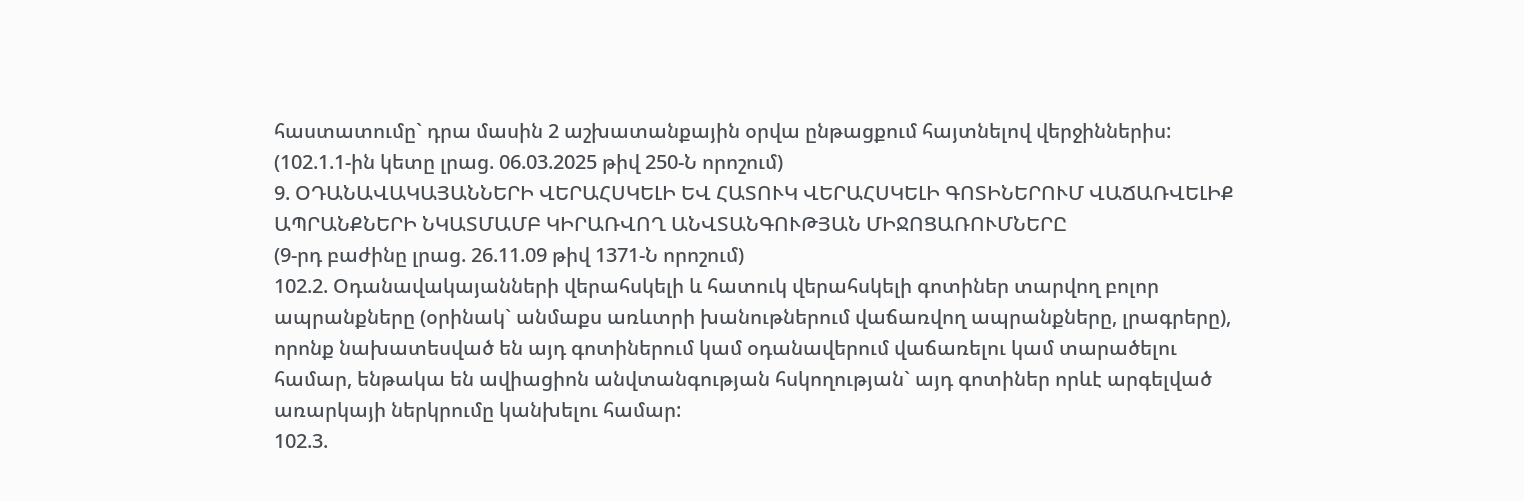հաստատումը` դրա մասին 2 աշխատանքային օրվա ընթացքում հայտնելով վերջիններիս:
(102.1.1-ին կետը լրաց. 06.03.2025 թիվ 250-Ն որոշում)
9. ՕԴԱՆԱՎԱԿԱՅԱՆՆԵՐԻ ՎԵՐԱՀՍԿԵԼԻ ԵՎ ՀԱՏՈՒԿ ՎԵՐԱՀՍԿԵԼԻ ԳՈՏԻՆԵՐՈՒՄ ՎԱՃԱՌՎԵԼԻՔ ԱՊՐԱՆՔՆԵՐԻ ՆԿԱՏՄԱՄԲ ԿԻՐԱՌՎՈՂ ԱՆՎՏԱՆԳՈՒԹՅԱՆ ՄԻՋՈՑԱՌՈՒՄՆԵՐԸ
(9-րդ բաժինը լրաց. 26.11.09 թիվ 1371-Ն որոշում)
102.2. Օդանավակայանների վերահսկելի և հատուկ վերահսկելի գոտիներ տարվող բոլոր ապրանքները (օրինակ` անմաքս առևտրի խանութներում վաճառվող ապրանքները, լրագրերը), որոնք նախատեսված են այդ գոտիներում կամ օդանավերում վաճառելու կամ տարածելու համար, ենթակա են ավիացիոն անվտանգության հսկողության` այդ գոտիներ որևէ արգելված առարկայի ներկրումը կանխելու համար:
102.3.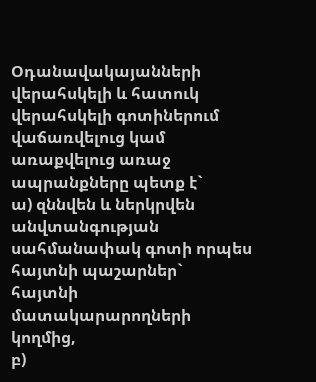Օդանավակայանների վերահսկելի և հատուկ վերահսկելի գոտիներում վաճառվելուց կամ առաքվելուց առաջ ապրանքները պետք է`
ա) զննվեն և ներկրվեն անվտանգության սահմանափակ գոտի որպես հայտնի պաշարներ` հայտնի մատակարարողների կողմից,
բ)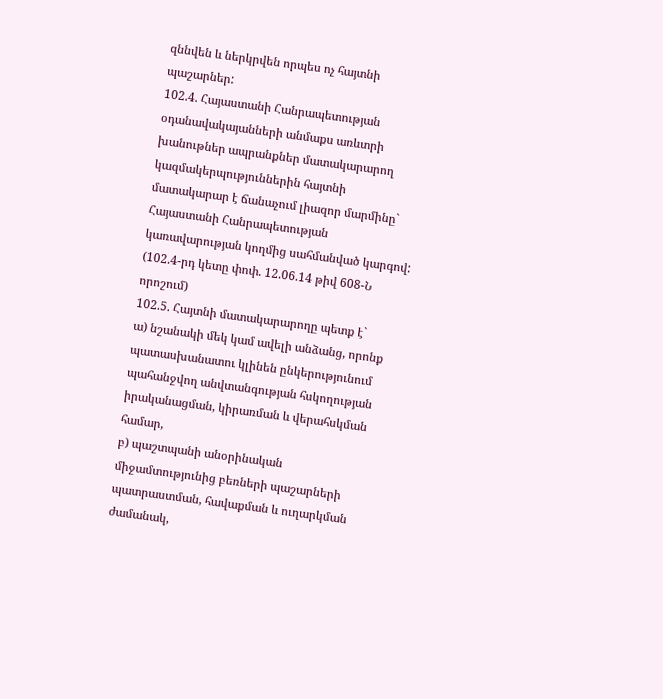զննվեն և ներկրվեն որպես ոչ հայտնի պաշարներ:
102.4. Հայաստանի Հանրապետության օդանավակայանների անմաքս առևտրի խանութներ ապրանքներ մատակարարող կազմակերպություններին հայտնի մատակարար է ճանաչում լիազոր մարմինը` Հայաստանի Հանրապետության կառավարության կողմից սահմանված կարգով:
(102.4-րդ կետը փոփ. 12.06.14 թիվ 608-Ն որոշում)
102.5. Հայտնի մատակարարողը պետք է`
ա) նշանակի մեկ կամ ավելի անձանց, որոնք պատասխանատու կլինեն ընկերությունում պահանջվող անվտանգության հսկողության իրականացման, կիրառման և վերահսկման համար,
բ) պաշտպանի անօրինական միջամտությունից բեռների պաշարների պատրաստման, հավաքման և ուղարկման ժամանակ,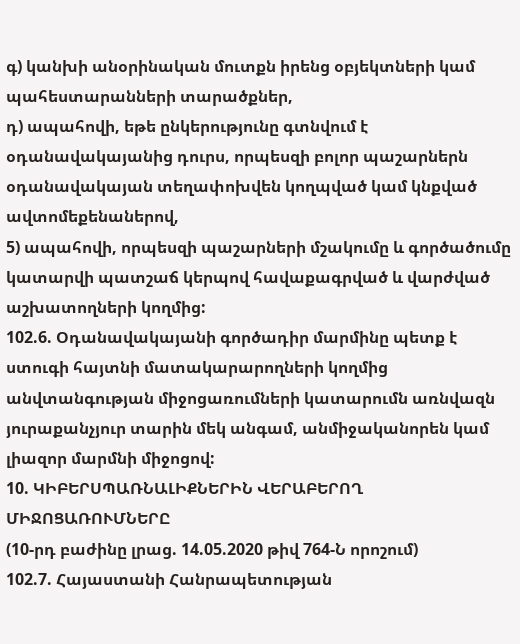գ) կանխի անօրինական մուտքն իրենց օբյեկտների կամ պահեստարանների տարածքներ,
դ) ապահովի, եթե ընկերությունը գտնվում է օդանավակայանից դուրս, որպեսզի բոլոր պաշարներն օդանավակայան տեղափոխվեն կողպված կամ կնքված ավտոմեքենաներով,
5) ապահովի, որպեսզի պաշարների մշակումը և գործածումը կատարվի պատշաճ կերպով հավաքագրված և վարժված աշխատողների կողմից:
102.6. Օդանավակայանի գործադիր մարմինը պետք է ստուգի հայտնի մատակարարողների կողմից անվտանգության միջոցառումների կատարումն առնվազն յուրաքանչյուր տարին մեկ անգամ, անմիջականորեն կամ լիազոր մարմնի միջոցով:
10. ԿԻԲԵՐՍՊԱՌՆԱԼԻՔՆԵՐԻՆ ՎԵՐԱԲԵՐՈՂ ՄԻՋՈՑԱՌՈՒՄՆԵՐԸ
(10-րդ բաժինը լրաց. 14.05.2020 թիվ 764-Ն որոշում)
102.7. Հայաստանի Հանրապետության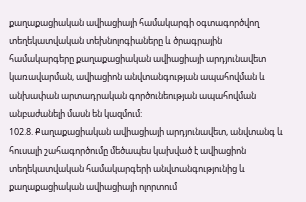քաղաքացիական ավիացիայի համակարգի օգտագործվող տեղեկատվական տեխնոլոգիաները և ծրագրային համակարգերը քաղաքացիական ավիացիայի արդյունավետ կառավարման, ավիացիոն անվտանգության ապահովման և անխափան արտադրական գործունեության ապահովման անբաժանելի մասն են կազմում:
102.8. Քաղաքացիական ավիացիայի արդյունավետ, անվտանգ և հուսալի շահագործումը մեծապես կախված է ավիացիոն տեղեկատվական համակարգերի անվտանգությունից և քաղաքացիական ավիացիայի ոլորտում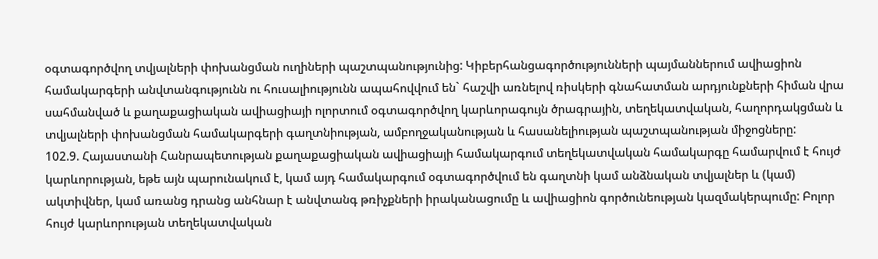օգտագործվող տվյալների փոխանցման ուղիների պաշտպանությունից: Կիբերհանցագործությունների պայմաններում ավիացիոն համակարգերի անվտանգությունն ու հուսալիությունն ապահովվում են` հաշվի առնելով ռիսկերի գնահատման արդյունքների հիման վրա սահմանված և քաղաքացիական ավիացիայի ոլորտում օգտագործվող կարևորագույն ծրագրային, տեղեկատվական, հաղորդակցման և տվյալների փոխանցման համակարգերի գաղտնիության, ամբողջականության և հասանելիության պաշտպանության միջոցները:
102.9. Հայաստանի Հանրապետության քաղաքացիական ավիացիայի համակարգում տեղեկատվական համակարգը համարվում է հույժ կարևորության, եթե այն պարունակում է, կամ այդ համակարգում օգտագործվում են գաղտնի կամ անձնական տվյալներ և (կամ) ակտիվներ, կամ առանց դրանց անհնար է անվտանգ թռիչքների իրականացումը և ավիացիոն գործունեության կազմակերպումը: Բոլոր հույժ կարևորության տեղեկատվական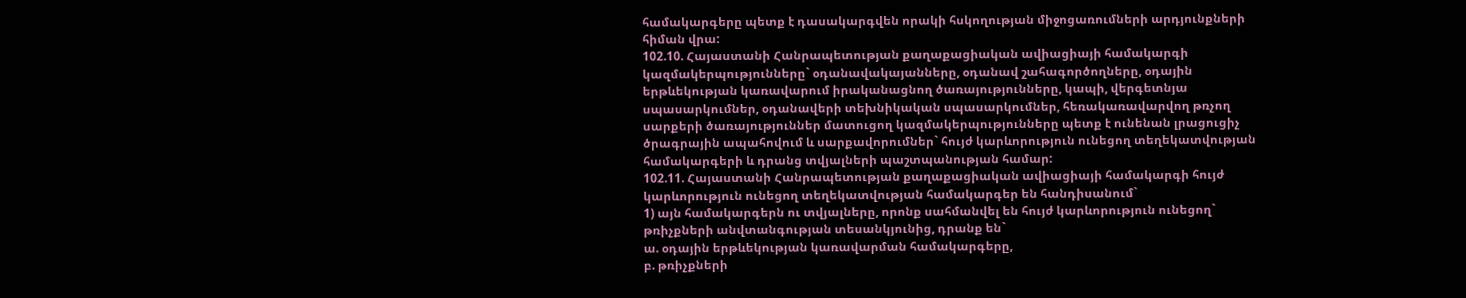համակարգերը պետք է դասակարգվեն որակի հսկողության միջոցառումների արդյունքների հիման վրա:
102.10. Հայաստանի Հանրապետության քաղաքացիական ավիացիայի համակարգի կազմակերպությունները` օդանավակայանները, օդանավ շահագործողները, օդային երթևեկության կառավարում իրականացնող ծառայությունները, կապի, վերգետնյա սպասարկումներ, օդանավերի տեխնիկական սպասարկումներ, հեռակառավարվող թռչող սարքերի ծառայություններ մատուցող կազմակերպությունները պետք է ունենան լրացուցիչ ծրագրային ապահովում և սարքավորումներ` հույժ կարևորություն ունեցող տեղեկատվության համակարգերի և դրանց տվյալների պաշտպանության համար:
102.11. Հայաստանի Հանրապետության քաղաքացիական ավիացիայի համակարգի հույժ կարևորություն ունեցող տեղեկատվության համակարգեր են հանդիսանում`
1) այն համակարգերն ու տվյալները, որոնք սահմանվել են հույժ կարևորություն ունեցող` թռիչքների անվտանգության տեսանկյունից, դրանք են`
ա. օդային երթևեկության կառավարման համակարգերը,
բ. թռիչքների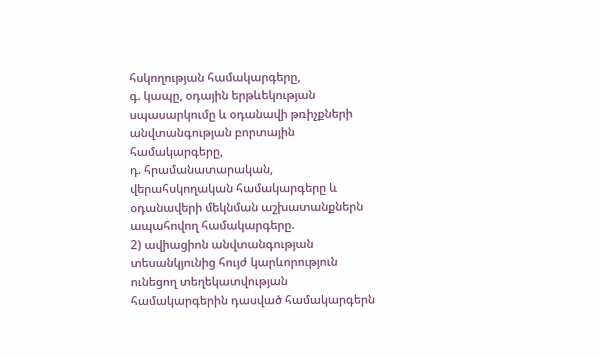հսկողության համակարգերը,
գ. կապը, օդային երթևեկության սպասարկումը և օդանավի թռիչքների անվտանգության բորտային համակարգերը,
դ. հրամանատարական, վերահսկողական համակարգերը և օդանավերի մեկնման աշխատանքներն ապահովող համակարգերը.
2) ավիացիոն անվտանգության տեսանկյունից հույժ կարևորություն ունեցող տեղեկատվության համակարգերին դասված համակարգերն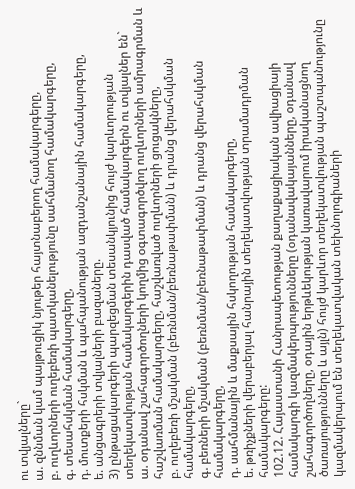ու տվյալները`
ա. զննման կամ պայթուցիկ նյութեր հայտնաբերող համակարգերը,
բ. ուղևորների ուղեբեռի պատկանելությունը սահմանող համակարգերը,
գ. տեսահսկման համակարգերը,
դ. մուտքերի հսկման և պահպանության ազդանշանային համակարգերը,
ե. անցագրերի տվյալների բազաները.
3) ընթացակարգերի պարզեցման տեսանկյունից հույժ կարևորության տեղեկատվության համակարգերին դասված համակարգերն ու տվյալներ են`
ա. օդանավ շահագործողների կողմից օգտագործվող ուղևորների ամրագրման և հաշվառման համակարգերը, հաշվառված ուղևորների ցուցակները,
բ. ուղեբեռի մշակման (բեռնման/բեռնաթափման) և դրանց վերահսկման համակարգերը,
գ. բեռների մշակման (բեռնման/բեռնաթափման) և դրանց վերահսկման համակարգերը,
դ. սահմանային և մաքսային հսկողության համակարգերը,
ե. թռիչքների վերաբերյալ հանրային տեղեկատվության տրամադրման համակարգերը:
102.12. Հայաստանի Հանրապետության քաղաքացիական ավիացիայի համակարգի կազմակերպությունները (օդանավակայանները, օդանավ շահագործողները, օդային երթևեկության կառավարում իրականացնող ծառայությունները և այլն) հույժ կարևոր տեղեկատվության պաշտպանությունը կազմակերպում են տեղեկատվական տեխնոլոգիաների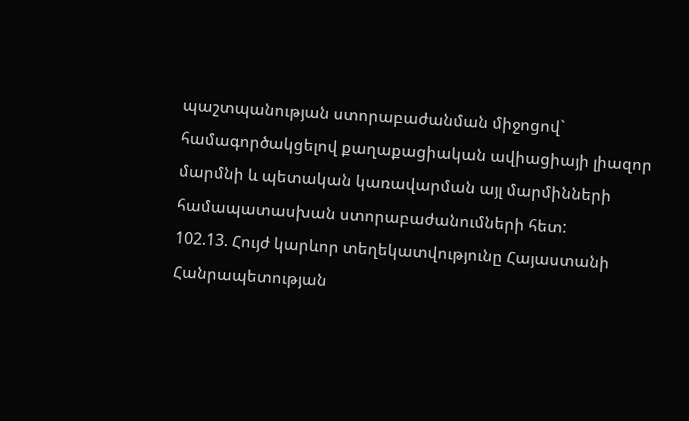պաշտպանության ստորաբաժանման միջոցով` համագործակցելով քաղաքացիական ավիացիայի լիազոր մարմնի և պետական կառավարման այլ մարմինների համապատասխան ստորաբաժանումների հետ:
102.13. Հույժ կարևոր տեղեկատվությունը Հայաստանի Հանրապետության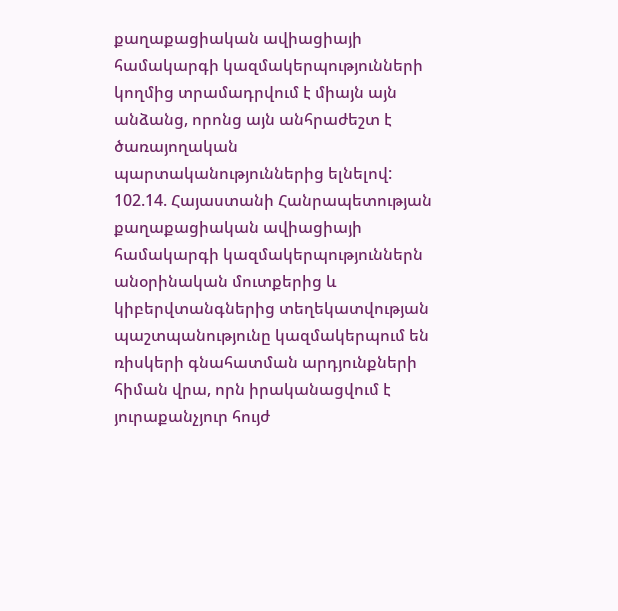քաղաքացիական ավիացիայի համակարգի կազմակերպությունների կողմից տրամադրվում է միայն այն անձանց, որոնց այն անհրաժեշտ է ծառայողական պարտականություններից ելնելով:
102.14. Հայաստանի Հանրապետության քաղաքացիական ավիացիայի համակարգի կազմակերպություններն անօրինական մուտքերից և կիբերվտանգներից տեղեկատվության պաշտպանությունը կազմակերպում են ռիսկերի գնահատման արդյունքների հիման վրա, որն իրականացվում է յուրաքանչյուր հույժ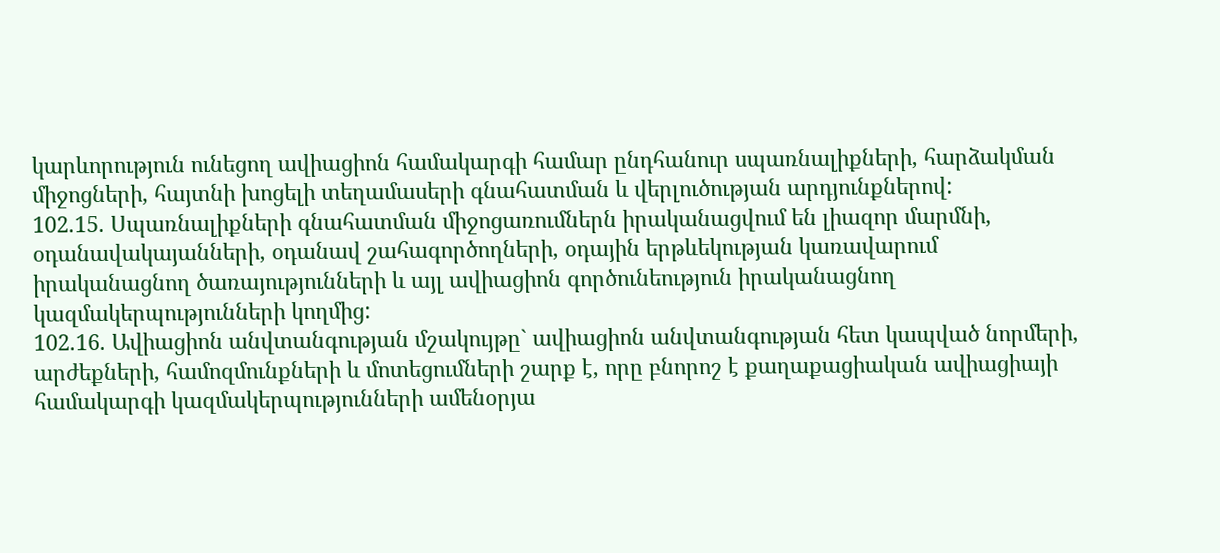կարևորություն ունեցող ավիացիոն համակարգի համար ընդհանուր սպառնալիքների, հարձակման միջոցների, հայտնի խոցելի տեղամասերի գնահատման և վերլուծության արդյունքներով:
102.15. Սպառնալիքների գնահատման միջոցառումներն իրականացվում են լիազոր մարմնի, օդանավակայանների, օդանավ շահագործողների, օդային երթևեկության կառավարում իրականացնող ծառայությունների և այլ ավիացիոն գործունեություն իրականացնող կազմակերպությունների կողմից:
102.16. Ավիացիոն անվտանգության մշակույթը` ավիացիոն անվտանգության հետ կապված նորմերի, արժեքների, համոզմունքների և մոտեցումների շարք է, որը բնորոշ է քաղաքացիական ավիացիայի համակարգի կազմակերպությունների ամենօրյա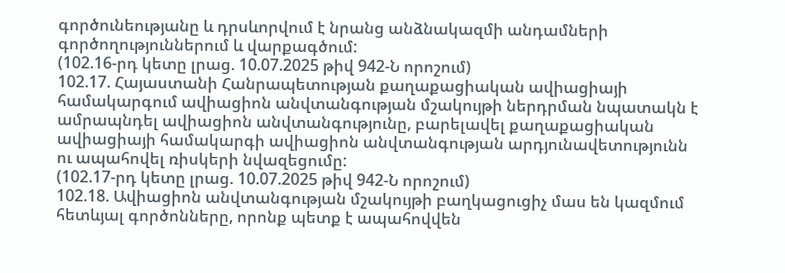գործունեությանը և դրսևորվում է նրանց անձնակազմի անդամների գործողություններում և վարքագծում:
(102.16-րդ կետը լրաց. 10.07.2025 թիվ 942-Ն որոշում)
102.17. Հայաստանի Հանրապետության քաղաքացիական ավիացիայի համակարգում ավիացիոն անվտանգության մշակույթի ներդրման նպատակն է ամրապնդել ավիացիոն անվտանգությունը, բարելավել քաղաքացիական ավիացիայի համակարգի ավիացիոն անվտանգության արդյունավետությունն ու ապահովել ռիսկերի նվազեցումը:
(102.17-րդ կետը լրաց. 10.07.2025 թիվ 942-Ն որոշում)
102.18. Ավիացիոն անվտանգության մշակույթի բաղկացուցիչ մաս են կազմում հետևյալ գործոնները, որոնք պետք է ապահովվեն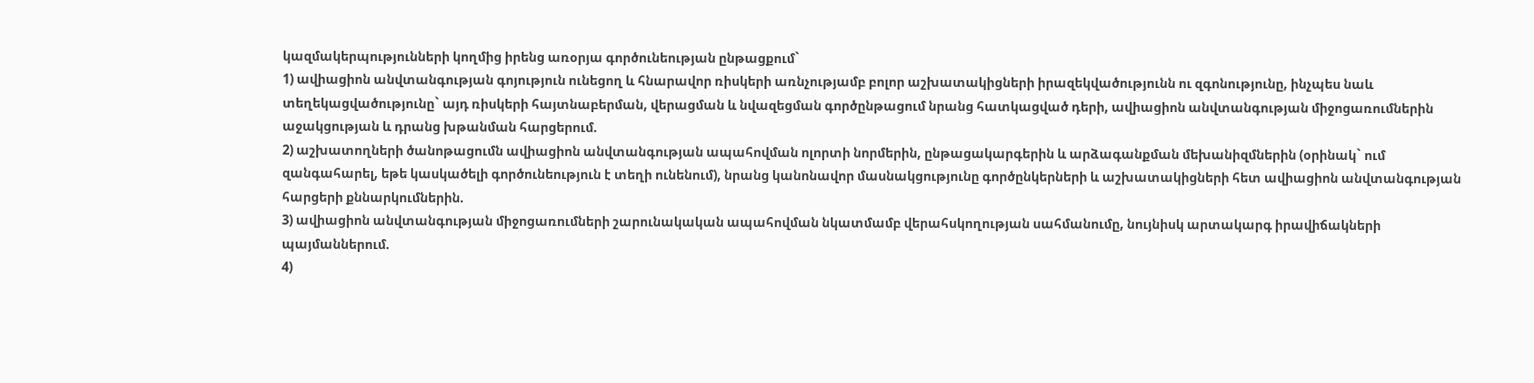կազմակերպությունների կողմից իրենց առօրյա գործունեության ընթացքում`
1) ավիացիոն անվտանգության գոյություն ունեցող և հնարավոր ռիսկերի առնչությամբ բոլոր աշխատակիցների իրազեկվածությունն ու զգոնությունը, ինչպես նաև տեղեկացվածությունը` այդ ռիսկերի հայտնաբերման, վերացման և նվազեցման գործընթացում նրանց հատկացված դերի, ավիացիոն անվտանգության միջոցառումներին աջակցության և դրանց խթանման հարցերում.
2) աշխատողների ծանոթացումն ավիացիոն անվտանգության ապահովման ոլորտի նորմերին, ընթացակարգերին և արձագանքման մեխանիզմներին (օրինակ` ում զանգահարել, եթե կասկածելի գործունեություն է տեղի ունենում), նրանց կանոնավոր մասնակցությունը գործընկերների և աշխատակիցների հետ ավիացիոն անվտանգության հարցերի քննարկումներին.
3) ավիացիոն անվտանգության միջոցառումների շարունակական ապահովման նկատմամբ վերահսկողության սահմանումը, նույնիսկ արտակարգ իրավիճակների պայմաններում.
4)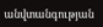անվտանգության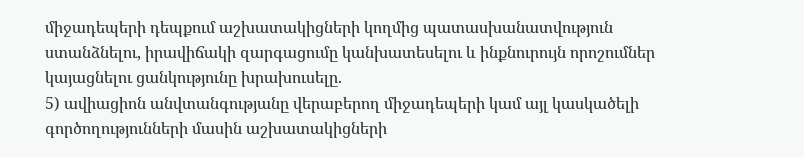միջադեպերի դեպքում աշխատակիցների կողմից պատասխանատվություն ստանձնելու, իրավիճակի զարգացումը կանխատեսելու և ինքնուրույն որոշումներ կայացնելու ցանկությունը խրախուսելը.
5) ավիացիոն անվտանգությանը վերաբերող միջադեպերի կամ այլ կասկածելի գործողությունների մասին աշխատակիցների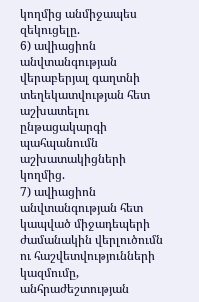կողմից անմիջապես զեկուցելը.
6) ավիացիոն անվտանգության վերաբերյալ գաղտնի տեղեկատվության հետ աշխատելու ընթացակարգի պահպանումն աշխատակիցների կողմից.
7) ավիացիոն անվտանգության հետ կապված միջադեպերի ժամանակին վերլուծումն ու հաշվետվությունների կազմումը, անհրաժեշտության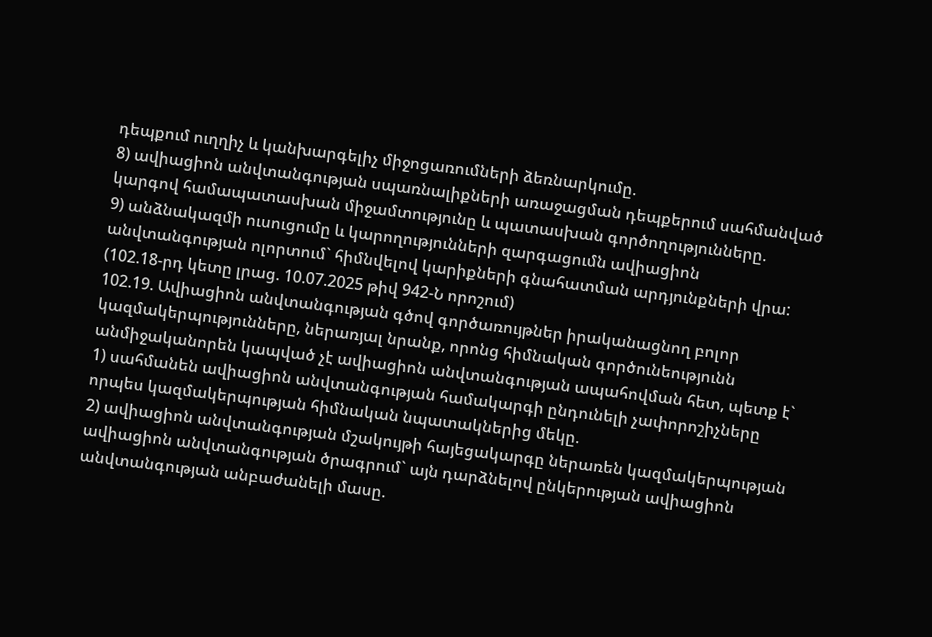դեպքում ուղղիչ և կանխարգելիչ միջոցառումների ձեռնարկումը.
8) ավիացիոն անվտանգության սպառնալիքների առաջացման դեպքերում սահմանված կարգով համապատասխան միջամտությունը և պատասխան գործողությունները.
9) անձնակազմի ուսուցումը և կարողությունների զարգացումն ավիացիոն անվտանգության ոլորտում` հիմնվելով կարիքների գնահատման արդյունքների վրա:
(102.18-րդ կետը լրաց. 10.07.2025 թիվ 942-Ն որոշում)
102.19. Ավիացիոն անվտանգության գծով գործառույթներ իրականացնող բոլոր կազմակերպությունները, ներառյալ նրանք, որոնց հիմնական գործունեությունն անմիջականորեն կապված չէ ավիացիոն անվտանգության ապահովման հետ, պետք է`
1) սահմանեն ավիացիոն անվտանգության համակարգի ընդունելի չափորոշիչները որպես կազմակերպության հիմնական նպատակներից մեկը.
2) ավիացիոն անվտանգության մշակույթի հայեցակարգը ներառեն կազմակերպության ավիացիոն անվտանգության ծրագրում` այն դարձնելով ընկերության ավիացիոն անվտանգության անբաժանելի մասը.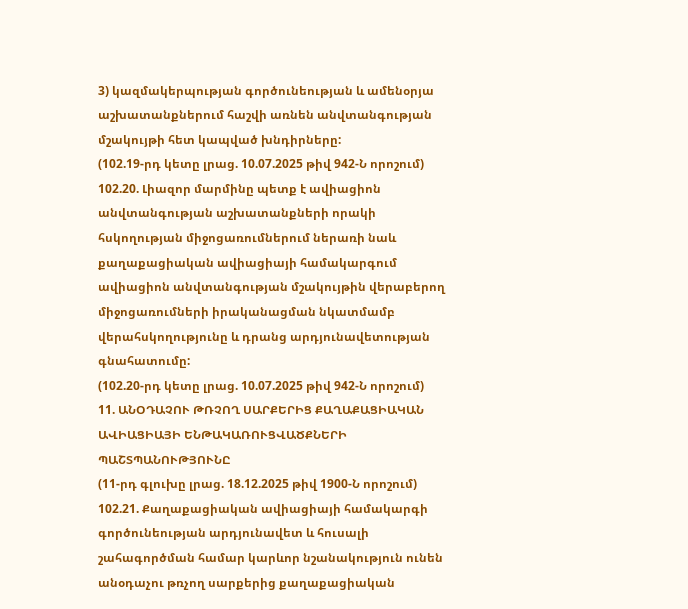3) կազմակերպության գործունեության և ամենօրյա աշխատանքներում հաշվի առնեն անվտանգության մշակույթի հետ կապված խնդիրները:
(102.19-րդ կետը լրաց. 10.07.2025 թիվ 942-Ն որոշում)
102.20. Լիազոր մարմինը պետք է ավիացիոն անվտանգության աշխատանքների որակի հսկողության միջոցառումներում ներառի նաև քաղաքացիական ավիացիայի համակարգում ավիացիոն անվտանգության մշակույթին վերաբերող միջոցառումների իրականացման նկատմամբ վերահսկողությունը և դրանց արդյունավետության գնահատումը:
(102.20-րդ կետը լրաց. 10.07.2025 թիվ 942-Ն որոշում)
11. ԱՆՕԴԱՉՈՒ ԹՌՉՈՂ ՍԱՐՔԵՐԻՑ ՔԱՂԱՔԱՑԻԱԿԱՆ ԱՎԻԱՑԻԱՅԻ ԵՆԹԱԿԱՌՈՒՑՎԱԾՔՆԵՐԻ ՊԱՇՏՊԱՆՈՒԹՅՈՒՆԸ
(11-րդ գլուխը լրաց. 18.12.2025 թիվ 1900-Ն որոշում)
102.21. Քաղաքացիական ավիացիայի համակարգի գործունեության արդյունավետ և հուսալի շահագործման համար կարևոր նշանակություն ունեն անօդաչու թռչող սարքերից քաղաքացիական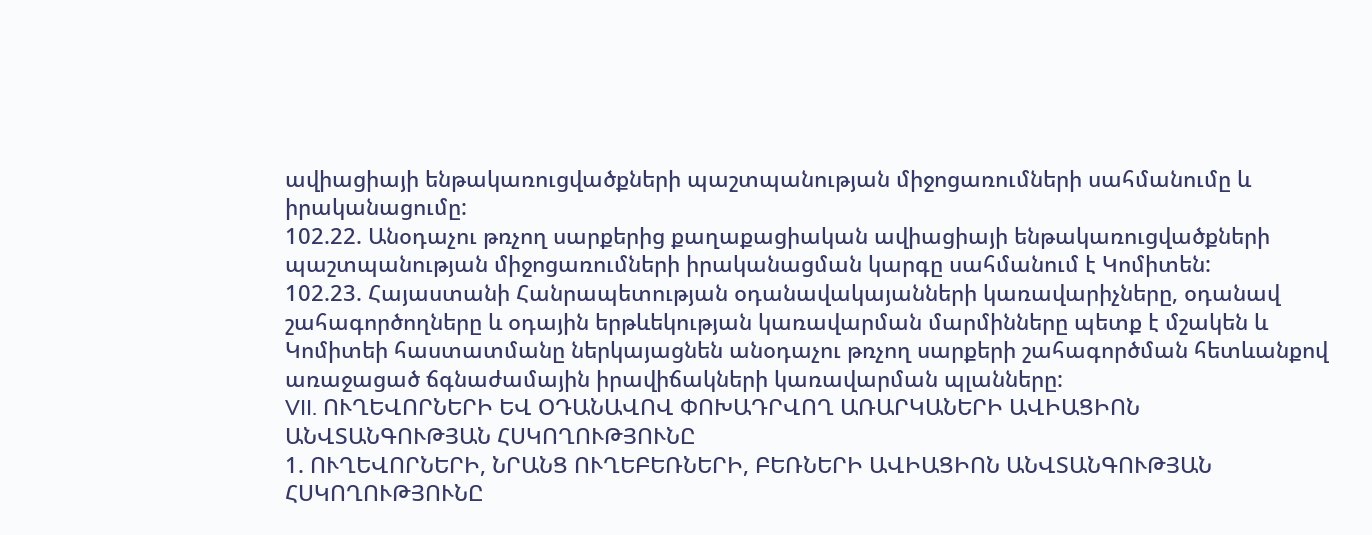ավիացիայի ենթակառուցվածքների պաշտպանության միջոցառումների սահմանումը և իրականացումը:
102.22. Անօդաչու թռչող սարքերից քաղաքացիական ավիացիայի ենթակառուցվածքների պաշտպանության միջոցառումների իրականացման կարգը սահմանում է Կոմիտեն:
102.23. Հայաստանի Հանրապետության օդանավակայանների կառավարիչները, օդանավ շահագործողները և օդային երթևեկության կառավարման մարմինները պետք է մշակեն և Կոմիտեի հաստատմանը ներկայացնեն անօդաչու թռչող սարքերի շահագործման հետևանքով առաջացած ճգնաժամային իրավիճակների կառավարման պլանները:
VII. ՈՒՂԵՎՈՐՆԵՐԻ ԵՎ ՕԴԱՆԱՎՈՎ ՓՈԽԱԴՐՎՈՂ ԱՌԱՐԿԱՆԵՐԻ ԱՎԻԱՑԻՈՆ ԱՆՎՏԱՆԳՈՒԹՅԱՆ ՀՍԿՈՂՈՒԹՅՈՒՆԸ
1. ՈՒՂԵՎՈՐՆԵՐԻ, ՆՐԱՆՑ ՈՒՂԵԲԵՌՆԵՐԻ, ԲԵՌՆԵՐԻ ԱՎԻԱՑԻՈՆ ԱՆՎՏԱՆԳՈՒԹՅԱՆ ՀՍԿՈՂՈՒԹՅՈՒՆԸ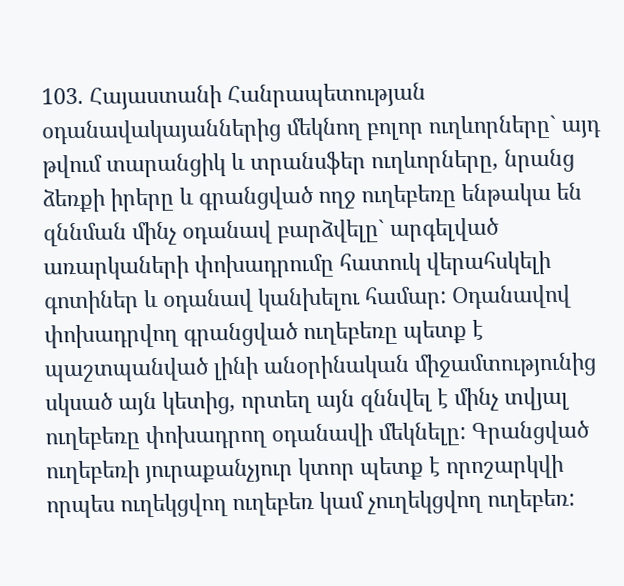103. Հայաստանի Հանրապետության օդանավակայաններից մեկնող բոլոր ուղևորները` այդ թվում տարանցիկ և տրանսֆեր ուղևորները, նրանց ձեռքի իրերը և գրանցված ողջ ուղեբեռը ենթակա են զննման մինչ օդանավ բարձվելը` արգելված առարկաների փոխադրումը հատուկ վերահսկելի գոտիներ և օդանավ կանխելու համար: Օդանավով փոխադրվող գրանցված ուղեբեռը պետք է պաշտպանված լինի անօրինական միջամտությունից սկսած այն կետից, որտեղ այն զննվել է մինչ տվյալ ուղեբեռը փոխադրող օդանավի մեկնելը: Գրանցված ուղեբեռի յուրաքանչյուր կտոր պետք է որոշարկվի որպես ուղեկցվող ուղեբեռ կամ չուղեկցվող ուղեբեռ: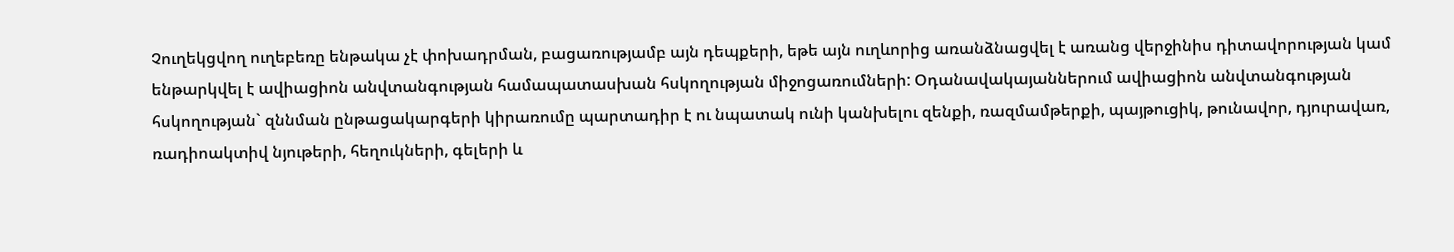Չուղեկցվող ուղեբեռը ենթակա չէ փոխադրման, բացառությամբ այն դեպքերի, եթե այն ուղևորից առանձնացվել է առանց վերջինիս դիտավորության կամ ենթարկվել է ավիացիոն անվտանգության համապատասխան հսկողության միջոցառումների: Օդանավակայաններում ավիացիոն անվտանգության հսկողության` զննման ընթացակարգերի կիրառումը պարտադիր է ու նպատակ ունի կանխելու զենքի, ռազմամթերքի, պայթուցիկ, թունավոր, դյուրավառ, ռադիոակտիվ նյութերի, հեղուկների, գելերի և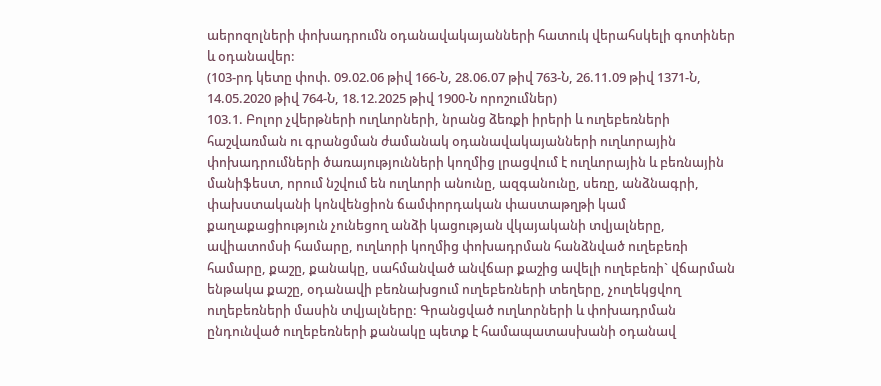աերոզոլների փոխադրումն օդանավակայանների հատուկ վերահսկելի գոտիներ և օդանավեր:
(103-րդ կետը փոփ. 09.02.06 թիվ 166-Ն, 28.06.07 թիվ 763-Ն, 26.11.09 թիվ 1371-Ն, 14.05.2020 թիվ 764-Ն, 18.12.2025 թիվ 1900-Ն որոշումներ)
103.1. Բոլոր չվերթների ուղևորների, նրանց ձեռքի իրերի և ուղեբեռների հաշվառման ու գրանցման ժամանակ օդանավակայանների ուղևորային փոխադրումների ծառայությունների կողմից լրացվում է ուղևորային և բեռնային մանիֆեստ, որում նշվում են ուղևորի անունը, ազգանունը, սեռը, անձնագրի, փախստականի կոնվենցիոն ճամփորդական փաստաթղթի կամ քաղաքացիություն չունեցող անձի կացության վկայականի տվյալները, ավիատոմսի համարը, ուղևորի կողմից փոխադրման հանձնված ուղեբեռի համարը, քաշը, քանակը, սահմանված անվճար քաշից ավելի ուղեբեռի` վճարման ենթակա քաշը, օդանավի բեռնախցում ուղեբեռների տեղերը, չուղեկցվող ուղեբեռների մասին տվյալները: Գրանցված ուղևորների և փոխադրման ընդունված ուղեբեռների քանակը պետք է համապատասխանի օդանավ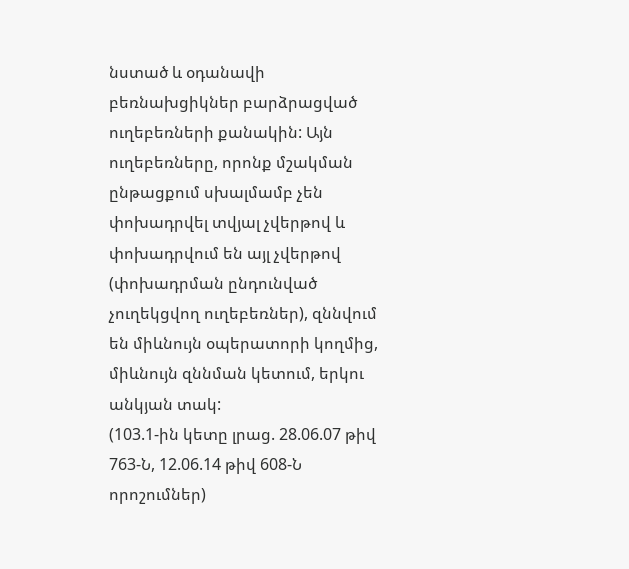նստած և օդանավի բեռնախցիկներ բարձրացված ուղեբեռների քանակին: Այն ուղեբեռները, որոնք մշակման ընթացքում սխալմամբ չեն փոխադրվել տվյալ չվերթով և փոխադրվում են այլ չվերթով (փոխադրման ընդունված չուղեկցվող ուղեբեռներ), զննվում են միևնույն օպերատորի կողմից, միևնույն զննման կետում, երկու անկյան տակ:
(103.1-ին կետը լրաց. 28.06.07 թիվ 763-Ն, 12.06.14 թիվ 608-Ն որոշումներ)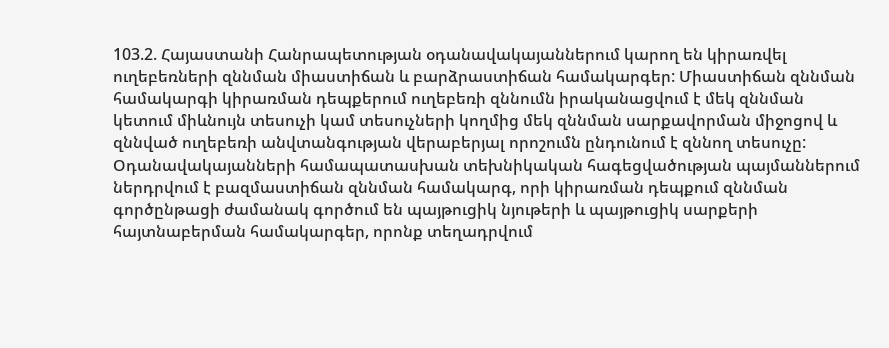103.2. Հայաստանի Հանրապետության օդանավակայաններում կարող են կիրառվել ուղեբեռների զննման միաստիճան և բարձրաստիճան համակարգեր: Միաստիճան զննման համակարգի կիրառման դեպքերում ուղեբեռի զննումն իրականացվում է մեկ զննման կետում միևնույն տեսուչի կամ տեսուչների կողմից մեկ զննման սարքավորման միջոցով և զննված ուղեբեռի անվտանգության վերաբերյալ որոշումն ընդունում է զննող տեսուչը:
Օդանավակայանների համապատասխան տեխնիկական հագեցվածության պայմաններում ներդրվում է բազմաստիճան զննման համակարգ, որի կիրառման դեպքում զննման գործընթացի ժամանակ գործում են պայթուցիկ նյութերի և պայթուցիկ սարքերի հայտնաբերման համակարգեր, որոնք տեղադրվում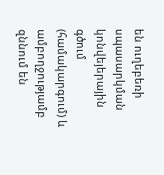են ուղեբեռի սպասարկման կոնվեյերային գծում (համակարգում) և ամբողջությամբ զննում են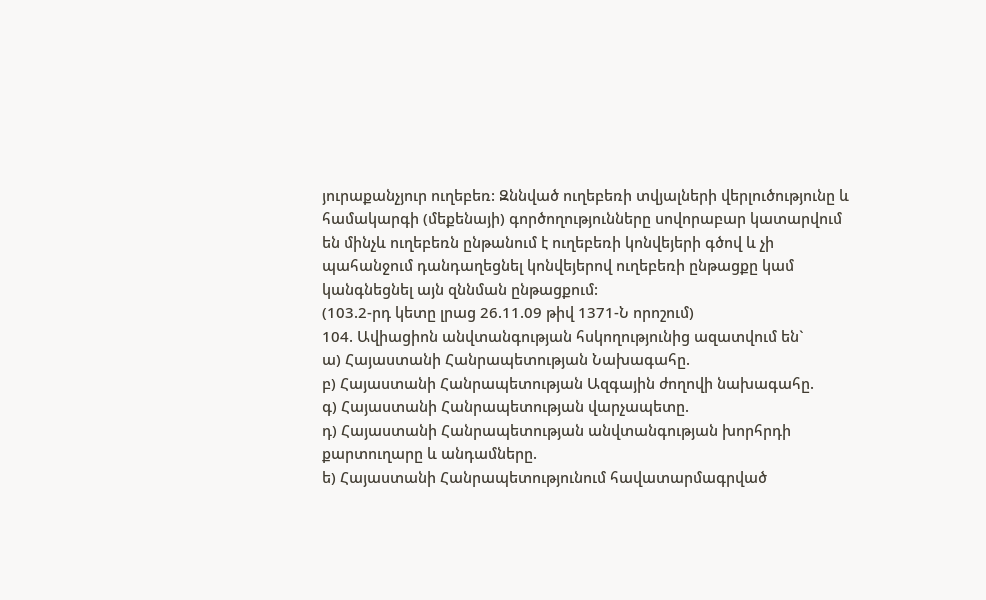յուրաքանչյուր ուղեբեռ: Զննված ուղեբեռի տվյալների վերլուծությունը և համակարգի (մեքենայի) գործողությունները սովորաբար կատարվում են մինչև ուղեբեռն ընթանում է ուղեբեռի կոնվեյերի գծով և չի պահանջում դանդաղեցնել կոնվեյերով ուղեբեռի ընթացքը կամ կանգնեցնել այն զննման ընթացքում:
(103.2-րդ կետը լրաց 26.11.09 թիվ 1371-Ն որոշում)
104. Ավիացիոն անվտանգության հսկողությունից ազատվում են`
ա) Հայաստանի Հանրապետության Նախագահը.
բ) Հայաստանի Հանրապետության Ազգային ժողովի նախագահը.
գ) Հայաստանի Հանրապետության վարչապետը.
դ) Հայաստանի Հանրապետության անվտանգության խորհրդի քարտուղարը և անդամները.
ե) Հայաստանի Հանրապետությունում հավատարմագրված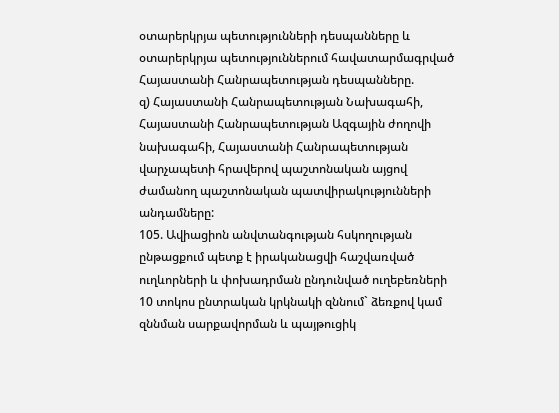օտարերկրյա պետությունների դեսպանները և օտարերկրյա պետություններում հավատարմագրված Հայաստանի Հանրապետության դեսպանները.
զ) Հայաստանի Հանրապետության Նախագահի, Հայաստանի Հանրապետության Ազգային ժողովի նախագահի, Հայաստանի Հանրապետության վարչապետի հրավերով պաշտոնական այցով ժամանող պաշտոնական պատվիրակությունների անդամները:
105. Ավիացիոն անվտանգության հսկողության ընթացքում պետք է իրականացվի հաշվառված ուղևորների և փոխադրման ընդունված ուղեբեռների 10 տոկոս ընտրական կրկնակի զննում` ձեռքով կամ զննման սարքավորման և պայթուցիկ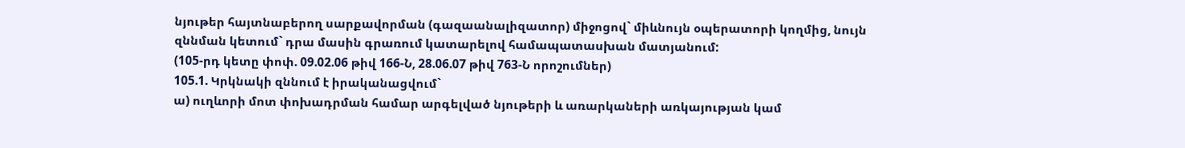նյութեր հայտնաբերող սարքավորման (գազաանալիզատոր) միջոցով` միևնույն օպերատորի կողմից, նույն զննման կետում` դրա մասին գրառում կատարելով համապատասխան մատյանում:
(105-րդ կետը փոփ. 09.02.06 թիվ 166-Ն, 28.06.07 թիվ 763-Ն որոշումներ)
105.1. Կրկնակի զննում է իրականացվում`
ա) ուղևորի մոտ փոխադրման համար արգելված նյութերի և առարկաների առկայության կամ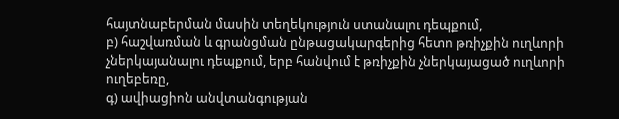հայտնաբերման մասին տեղեկություն ստանալու դեպքում,
բ) հաշվառման և գրանցման ընթացակարգերից հետո թռիչքին ուղևորի չներկայանալու դեպքում, երբ հանվում է թռիչքին չներկայացած ուղևորի ուղեբեռը,
գ) ավիացիոն անվտանգության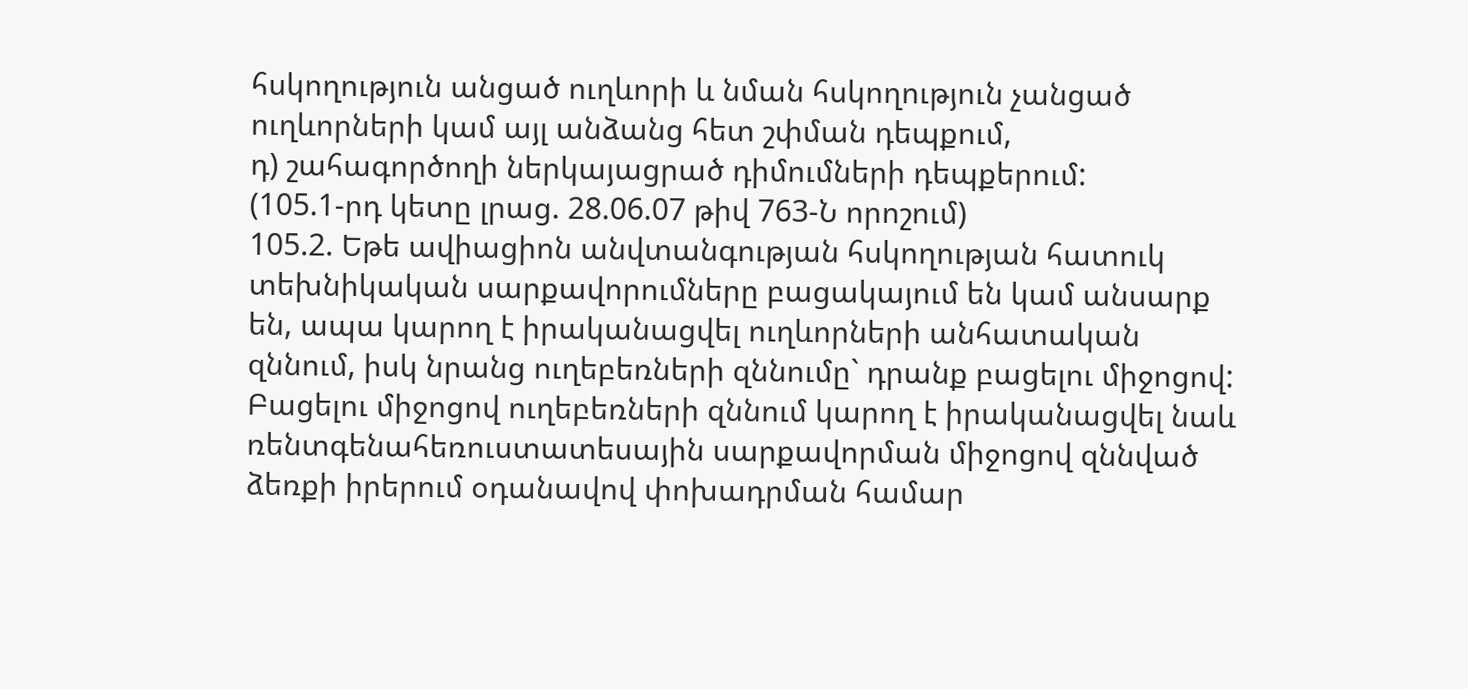հսկողություն անցած ուղևորի և նման հսկողություն չանցած ուղևորների կամ այլ անձանց հետ շփման դեպքում,
դ) շահագործողի ներկայացրած դիմումների դեպքերում:
(105.1-րդ կետը լրաց. 28.06.07 թիվ 763-Ն որոշում)
105.2. Եթե ավիացիոն անվտանգության հսկողության հատուկ տեխնիկական սարքավորումները բացակայում են կամ անսարք են, ապա կարող է իրականացվել ուղևորների անհատական զննում, իսկ նրանց ուղեբեռների զննումը` դրանք բացելու միջոցով: Բացելու միջոցով ուղեբեռների զննում կարող է իրականացվել նաև ռենտգենահեռուստատեսային սարքավորման միջոցով զննված ձեռքի իրերում օդանավով փոխադրման համար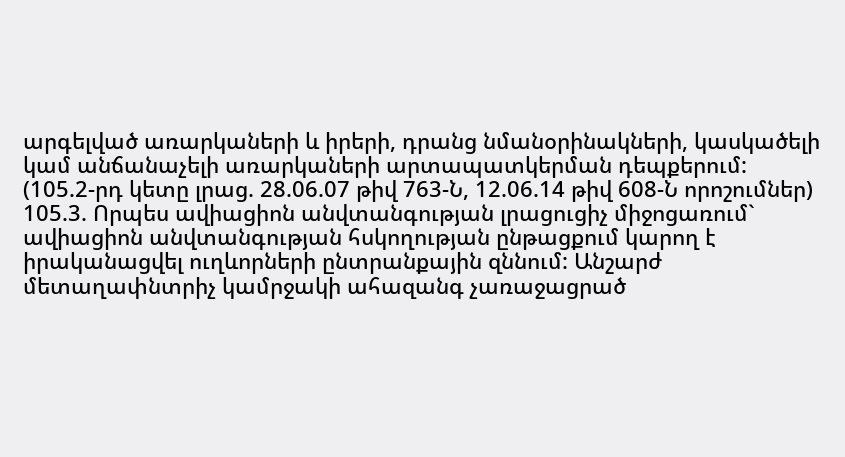արգելված առարկաների և իրերի, դրանց նմանօրինակների, կասկածելի կամ անճանաչելի առարկաների արտապատկերման դեպքերում:
(105.2-րդ կետը լրաց. 28.06.07 թիվ 763-Ն, 12.06.14 թիվ 608-Ն որոշումներ)
105.3. Որպես ավիացիոն անվտանգության լրացուցիչ միջոցառում` ավիացիոն անվտանգության հսկողության ընթացքում կարող է իրականացվել ուղևորների ընտրանքային զննում: Անշարժ մետաղափնտրիչ կամրջակի ահազանգ չառաջացրած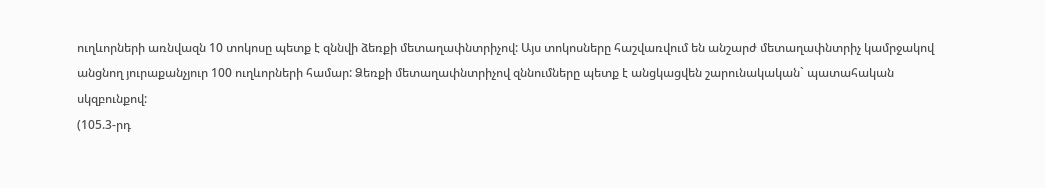ուղևորների առնվազն 10 տոկոսը պետք է զննվի ձեռքի մետաղափնտրիչով: Այս տոկոսները հաշվառվում են անշարժ մետաղափնտրիչ կամրջակով անցնող յուրաքանչյուր 100 ուղևորների համար: Ձեռքի մետաղափնտրիչով զննումները պետք է անցկացվեն շարունակական` պատահական սկզբունքով:
(105.3-րդ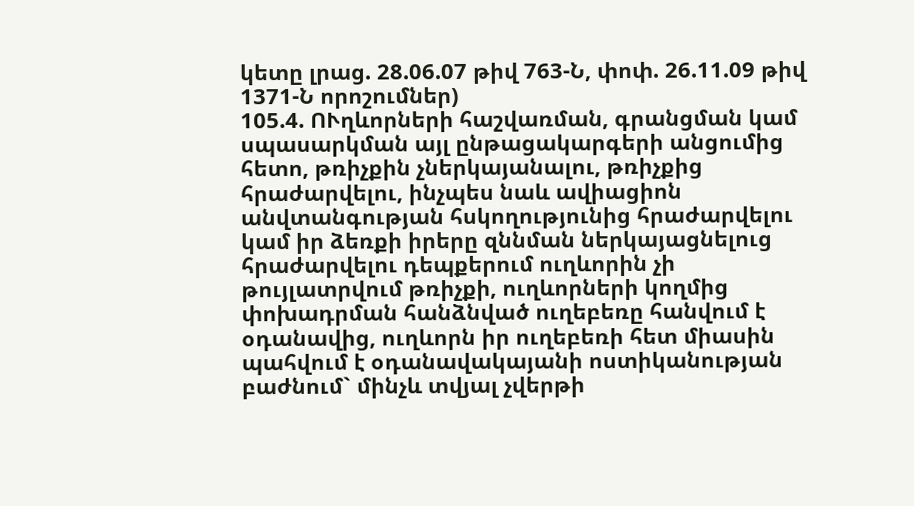կետը լրաց. 28.06.07 թիվ 763-Ն, փոփ. 26.11.09 թիվ 1371-Ն որոշումներ)
105.4. ՈՒղևորների հաշվառման, գրանցման կամ սպասարկման այլ ընթացակարգերի անցումից հետո, թռիչքին չներկայանալու, թռիչքից հրաժարվելու, ինչպես նաև ավիացիոն անվտանգության հսկողությունից հրաժարվելու կամ իր ձեռքի իրերը զննման ներկայացնելուց հրաժարվելու դեպքերում ուղևորին չի թույլատրվում թռիչքի, ուղևորների կողմից փոխադրման հանձնված ուղեբեռը հանվում է օդանավից, ուղևորն իր ուղեբեռի հետ միասին պահվում է օդանավակայանի ոստիկանության բաժնում` մինչև տվյալ չվերթի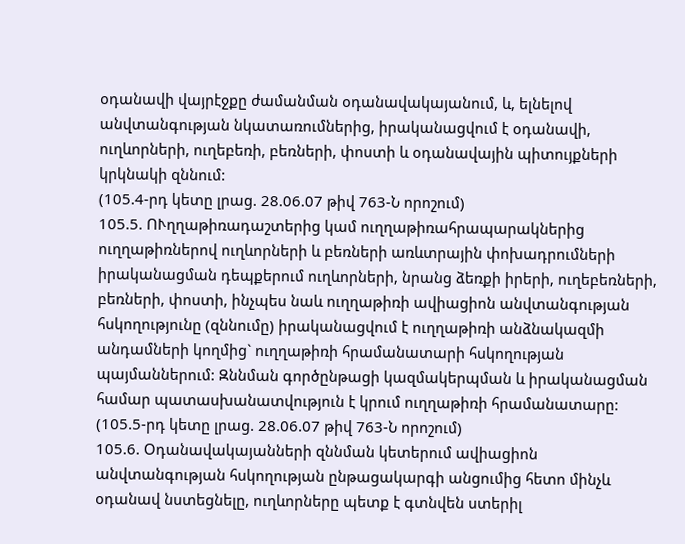օդանավի վայրէջքը ժամանման օդանավակայանում, և, ելնելով անվտանգության նկատառումներից, իրականացվում է օդանավի, ուղևորների, ուղեբեռի, բեռների, փոստի և օդանավային պիտույքների կրկնակի զննում:
(105.4-րդ կետը լրաց. 28.06.07 թիվ 763-Ն որոշում)
105.5. ՈՒղղաթիռադաշտերից կամ ուղղաթիռահրապարակներից ուղղաթիռներով ուղևորների և բեռների առևտրային փոխադրումների իրականացման դեպքերում ուղևորների, նրանց ձեռքի իրերի, ուղեբեռների, բեռների, փոստի, ինչպես նաև ուղղաթիռի ավիացիոն անվտանգության հսկողությունը (զննումը) իրականացվում է ուղղաթիռի անձնակազմի անդամների կողմից` ուղղաթիռի հրամանատարի հսկողության պայմաններում: Զննման գործընթացի կազմակերպման և իրականացման համար պատասխանատվություն է կրում ուղղաթիռի հրամանատարը:
(105.5-րդ կետը լրաց. 28.06.07 թիվ 763-Ն որոշում)
105.6. Օդանավակայանների զննման կետերում ավիացիոն անվտանգության հսկողության ընթացակարգի անցումից հետո մինչև օդանավ նստեցնելը, ուղևորները պետք է գտնվեն ստերիլ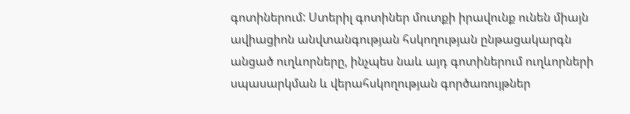գոտիներում: Ստերիլ գոտիներ մուտքի իրավունք ունեն միայն ավիացիոն անվտանգության հսկողության ընթացակարգն անցած ուղևորները, ինչպես նաև այդ գոտիներում ուղևորների սպասարկման և վերահսկողության գործառույթներ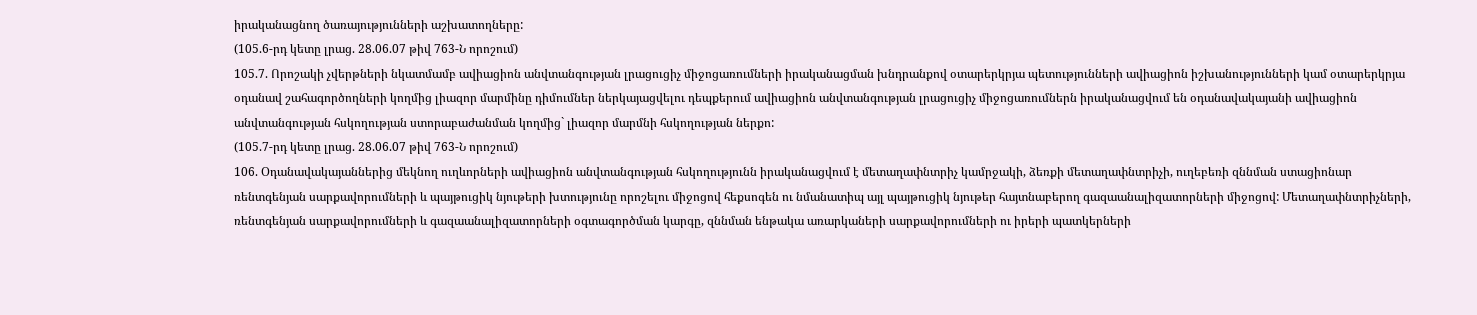իրականացնող ծառայությունների աշխատողները:
(105.6-րդ կետը լրաց. 28.06.07 թիվ 763-Ն որոշում)
105.7. Որոշակի չվերթների նկատմամբ ավիացիոն անվտանգության լրացուցիչ միջոցառումների իրականացման խնդրանքով օտարերկրյա պետությունների ավիացիոն իշխանությունների կամ օտարերկրյա օդանավ շահագործողների կողմից լիազոր մարմինը դիմումներ ներկայացվելու դեպքերում ավիացիոն անվտանգության լրացուցիչ միջոցառումներն իրականացվում են օդանավակայանի ավիացիոն անվտանգության հսկողության ստորաբաժանման կողմից` լիազոր մարմնի հսկողության ներքո:
(105.7-րդ կետը լրաց. 28.06.07 թիվ 763-Ն որոշում)
106. Օդանավակայաններից մեկնող ուղևորների ավիացիոն անվտանգության հսկողությունն իրականացվում է մետաղափնտրիչ կամրջակի, ձեռքի մետաղափնտրիչի, ուղեբեռի զննման ստացիոնար ռենտգենյան սարքավորումների և պայթուցիկ նյութերի խտությունը որոշելու միջոցով հեքսոգեն ու նմանատիպ այլ պայթուցիկ նյութեր հայտնաբերող գազաանալիզատորների միջոցով: Մետաղափնտրիչների, ռենտգենյան սարքավորումների և գազաանալիզատորների օգտագործման կարգը, զննման ենթակա առարկաների սարքավորումների ու իրերի պատկերների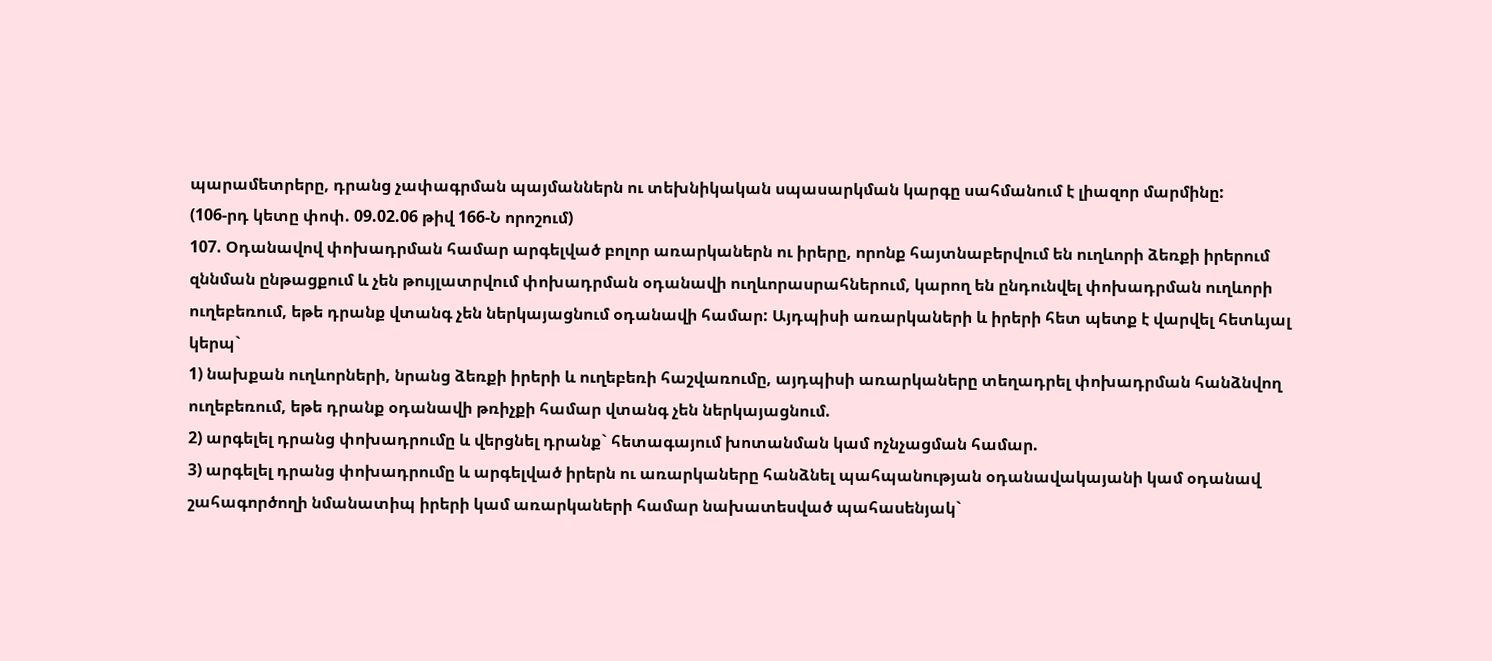պարամետրերը, դրանց չափագրման պայմաններն ու տեխնիկական սպասարկման կարգը սահմանում է լիազոր մարմինը:
(106-րդ կետը փոփ. 09.02.06 թիվ 166-Ն որոշում)
107. Օդանավով փոխադրման համար արգելված բոլոր առարկաներն ու իրերը, որոնք հայտնաբերվում են ուղևորի ձեռքի իրերում զննման ընթացքում և չեն թույլատրվում փոխադրման օդանավի ուղևորասրահներում, կարող են ընդունվել փոխադրման ուղևորի ուղեբեռում, եթե դրանք վտանգ չեն ներկայացնում օդանավի համար: Այդպիսի առարկաների և իրերի հետ պետք է վարվել հետևյալ կերպ`
1) նախքան ուղևորների, նրանց ձեռքի իրերի և ուղեբեռի հաշվառումը, այդպիսի առարկաները տեղադրել փոխադրման հանձնվող ուղեբեռում, եթե դրանք օդանավի թռիչքի համար վտանգ չեն ներկայացնում.
2) արգելել դրանց փոխադրումը և վերցնել դրանք` հետագայում խոտանման կամ ոչնչացման համար.
3) արգելել դրանց փոխադրումը և արգելված իրերն ու առարկաները հանձնել պահպանության օդանավակայանի կամ օդանավ շահագործողի նմանատիպ իրերի կամ առարկաների համար նախատեսված պահասենյակ`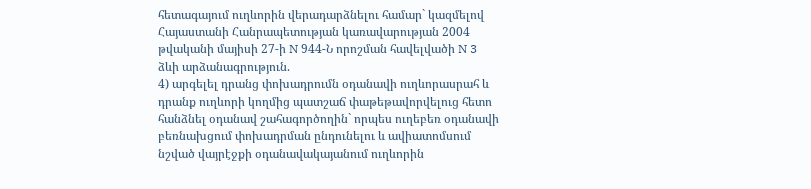հետագայում ուղևորին վերադարձնելու համար` կազմելով Հայաստանի Հանրապետության կառավարության 2004 թվականի մայիսի 27-ի N 944-Ն որոշման հավելվածի N 3 ձևի արձանագրություն.
4) արգելել դրանց փոխադրումն օդանավի ուղևորասրահ և դրանք ուղևորի կողմից պատշաճ փաթեթավորվելուց հետո հանձնել օդանավ շահագործողին` որպես ուղեբեռ օդանավի բեռնախցում փոխադրման ընդունելու և ավիատոմսում նշված վայրէջքի օդանավակայանում ուղևորին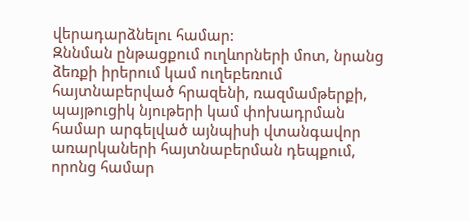վերադարձնելու համար:
Զննման ընթացքում ուղևորների մոտ, նրանց ձեռքի իրերում կամ ուղեբեռում հայտնաբերված հրազենի, ռազմամթերքի, պայթուցիկ նյութերի կամ փոխադրման համար արգելված այնպիսի վտանգավոր առարկաների հայտնաբերման դեպքում, որոնց համար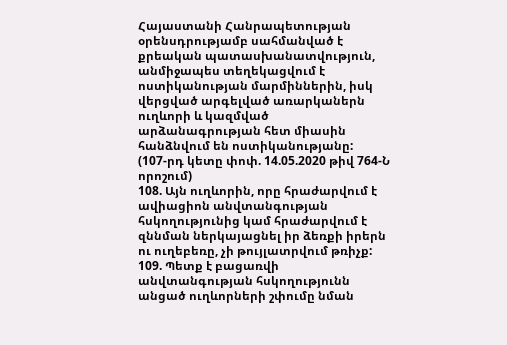Հայաստանի Հանրապետության օրենսդրությամբ սահմանված է քրեական պատասխանատվություն, անմիջապես տեղեկացվում է ոստիկանության մարմիններին, իսկ վերցված արգելված առարկաներն ուղևորի և կազմված արձանագրության հետ միասին հանձնվում են ոստիկանությանը:
(107-րդ կետը փոփ. 14.05.2020 թիվ 764-Ն որոշում)
108. Այն ուղևորին, որը հրաժարվում է ավիացիոն անվտանգության հսկողությունից կամ հրաժարվում է զննման ներկայացնել իր ձեռքի իրերն ու ուղեբեռը, չի թույլատրվում թռիչք:
109. Պետք է բացառվի անվտանգության հսկողությունն անցած ուղևորների շփումը նման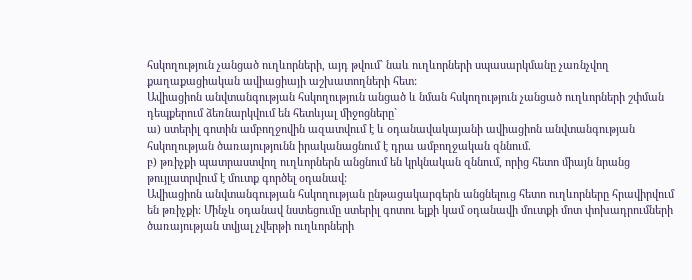հսկողություն չանցած ուղևորների, այդ թվում` նաև ուղևորների սպասարկմանը չառնչվող քաղաքացիական ավիացիայի աշխատողների հետ:
Ավիացիոն անվտանգության հսկողություն անցած և նման հսկողություն չանցած ուղևորների շփման դեպքերում ձեռնարկվում են հետևյալ միջոցները`
ա) ստերիլ գոտին ամբողջովին ազատվում է և օդանավակայանի ավիացիոն անվտանգության հսկողության ծառայությունն իրականացնում է դրա ամբողջական զննում.
բ) թռիչքի պատրաստվող ուղևորներն անցնում են կրկնական զննում, որից հետո միայն նրանց թույլատրվում է մուտք գործել օդանավ:
Ավիացիոն անվտանգության հսկողության ընթացակարգերն անցնելուց հետո ուղևորները հրավիրվում են թռիչքի: Մինչև օդանավ նստեցումը ստերիլ գոտու ելքի կամ օդանավի մուտքի մոտ փոխադրումների ծառայության տվյալ չվերթի ուղևորների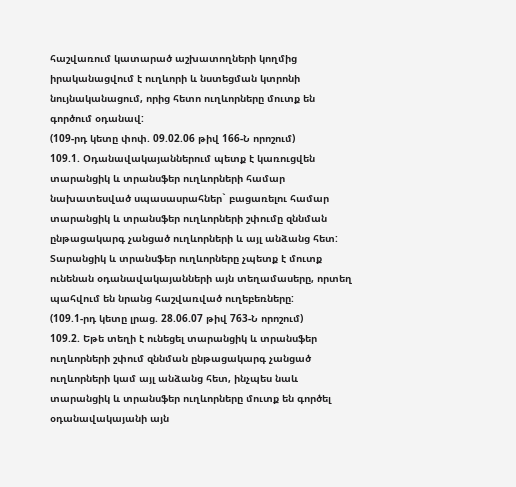հաշվառում կատարած աշխատողների կողմից իրականացվում է ուղևորի և նստեցման կտրոնի նույնականացում, որից հետո ուղևորները մուտք են գործում օդանավ:
(109-րդ կետը փոփ. 09.02.06 թիվ 166-Ն որոշում)
109.1. Օդանավակայաններում պետք է կառուցվեն տարանցիկ և տրանսֆեր ուղևորների համար նախատեսված սպասասրահներ` բացառելու համար տարանցիկ և տրանսֆեր ուղևորների շփումը զննման ընթացակարգ չանցած ուղևորների և այլ անձանց հետ: Տարանցիկ և տրանսֆեր ուղևորները չպետք է մուտք ունենան օդանավակայանների այն տեղամասերը, որտեղ պահվում են նրանց հաշվառված ուղեբեռները:
(109.1-րդ կետը լրաց. 28.06.07 թիվ 763-Ն որոշում)
109.2. Եթե տեղի է ունեցել տարանցիկ և տրանսֆեր ուղևորների շփում զննման ընթացակարգ չանցած ուղևորների կամ այլ անձանց հետ, ինչպես նաև տարանցիկ և տրանսֆեր ուղևորները մուտք են գործել օդանավակայանի այն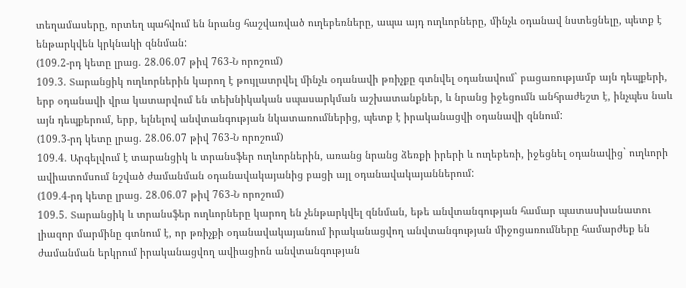տեղամասերը, որտեղ պահվում են նրանց հաշվառված ուղեբեռները, ապա այդ ուղևորները, մինչև օդանավ նստեցնելը, պետք է ենթարկվեն կրկնակի զննման:
(109.2-րդ կետը լրաց. 28.06.07 թիվ 763-Ն որոշում)
109.3. Տարանցիկ ուղևորներին կարող է թույլատրվել մինչև օդանավի թռիչքը գտնվել օդանավում` բացառությամբ այն դեպքերի, երբ օդանավի վրա կատարվում են տեխնիկական սպասարկման աշխատանքներ, և նրանց իջեցումն անհրաժեշտ է, ինչպես նաև այն դեպքերում, երբ, ելնելով անվտանգության նկատառումներից, պետք է իրականացվի օդանավի զննում:
(109.3-րդ կետը լրաց. 28.06.07 թիվ 763-Ն որոշում)
109.4. Արգելվում է տարանցիկ և տրանսֆեր ուղևորներին, առանց նրանց ձեռքի իրերի և ուղեբեռի, իջեցնել օդանավից` ուղևորի ավիատոմսում նշված ժամանման օդանավակայանից բացի այլ օդանավակայաններում:
(109.4-րդ կետը լրաց. 28.06.07 թիվ 763-Ն որոշում)
109.5. Տարանցիկ և տրանսֆեր ուղևորները կարող են չենթարկվել զննման, եթե անվտանգության համար պատասխանատու լիազոր մարմինը գտնում է, որ թռիչքի օդանավակայանում իրականացվող անվտանգության միջոցառումները համարժեք են ժամանման երկրում իրականացվող ավիացիոն անվտանգության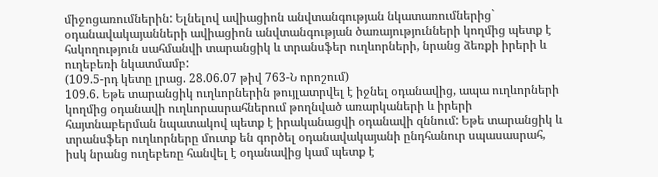միջոցառումներին: Ելնելով ավիացիոն անվտանգության նկատառումներից` օդանավակայանների ավիացիոն անվտանգության ծառայությունների կողմից պետք է հսկողություն սահմանվի տարանցիկ և տրանսֆեր ուղևորների, նրանց ձեռքի իրերի և ուղեբեռի նկատմամբ:
(109.5-րդ կետը լրաց. 28.06.07 թիվ 763-Ն որոշում)
109.6. Եթե տարանցիկ ուղևորներին թույլատրվել է իջնել օդանավից, ապա ուղևորների կողմից օդանավի ուղևորասրահներում թողնված առարկաների և իրերի հայտնաբերման նպատակով պետք է իրականացվի օդանավի զննում: Եթե տարանցիկ և տրանսֆեր ուղևորները մուտք են գործել օդանավակայանի ընդհանուր սպասասրահ, իսկ նրանց ուղեբեռը հանվել է օդանավից կամ պետք է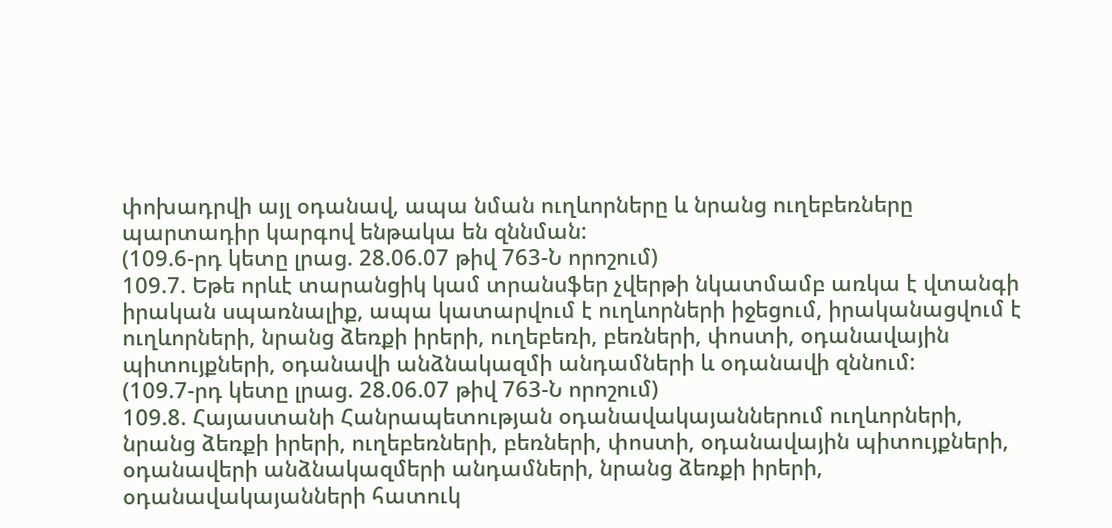փոխադրվի այլ օդանավ, ապա նման ուղևորները և նրանց ուղեբեռները պարտադիր կարգով ենթակա են զննման:
(109.6-րդ կետը լրաց. 28.06.07 թիվ 763-Ն որոշում)
109.7. Եթե որևէ տարանցիկ կամ տրանսֆեր չվերթի նկատմամբ առկա է վտանգի իրական սպառնալիք, ապա կատարվում է ուղևորների իջեցում, իրականացվում է ուղևորների, նրանց ձեռքի իրերի, ուղեբեռի, բեռների, փոստի, օդանավային պիտույքների, օդանավի անձնակազմի անդամների և օդանավի զննում:
(109.7-րդ կետը լրաց. 28.06.07 թիվ 763-Ն որոշում)
109.8. Հայաստանի Հանրապետության օդանավակայաններում ուղևորների, նրանց ձեռքի իրերի, ուղեբեռների, բեռների, փոստի, օդանավային պիտույքների, օդանավերի անձնակազմերի անդամների, նրանց ձեռքի իրերի, օդանավակայանների հատուկ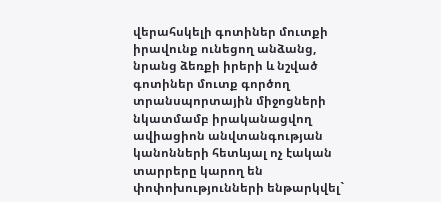վերահսկելի գոտիներ մուտքի իրավունք ունեցող անձանց, նրանց ձեռքի իրերի և նշված գոտիներ մուտք գործող տրանսպորտային միջոցների նկատմամբ իրականացվող ավիացիոն անվտանգության կանոնների հետևյալ ոչ էական տարրերը կարող են փոփոխությունների ենթարկվել`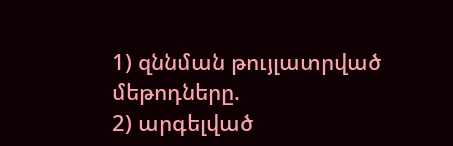1) զննման թույլատրված մեթոդները.
2) արգելված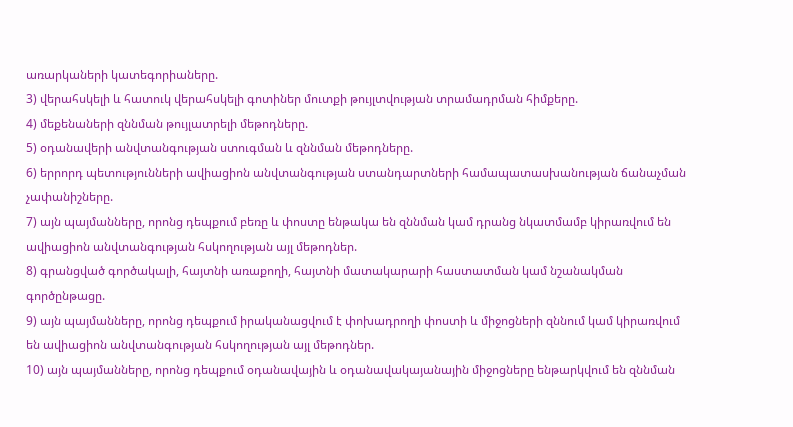առարկաների կատեգորիաները.
3) վերահսկելի և հատուկ վերահսկելի գոտիներ մուտքի թույլտվության տրամադրման հիմքերը.
4) մեքենաների զննման թույլատրելի մեթոդները.
5) օդանավերի անվտանգության ստուգման և զննման մեթոդները.
6) երրորդ պետությունների ավիացիոն անվտանգության ստանդարտների համապատասխանության ճանաչման չափանիշները.
7) այն պայմանները, որոնց դեպքում բեռը և փոստը ենթակա են զննման կամ դրանց նկատմամբ կիրառվում են ավիացիոն անվտանգության հսկողության այլ մեթոդներ.
8) գրանցված գործակալի, հայտնի առաքողի, հայտնի մատակարարի հաստատման կամ նշանակման գործընթացը.
9) այն պայմանները, որոնց դեպքում իրականացվում է փոխադրողի փոստի և միջոցների զննում կամ կիրառվում են ավիացիոն անվտանգության հսկողության այլ մեթոդներ.
10) այն պայմանները, որոնց դեպքում օդանավային և օդանավակայանային միջոցները ենթարկվում են զննման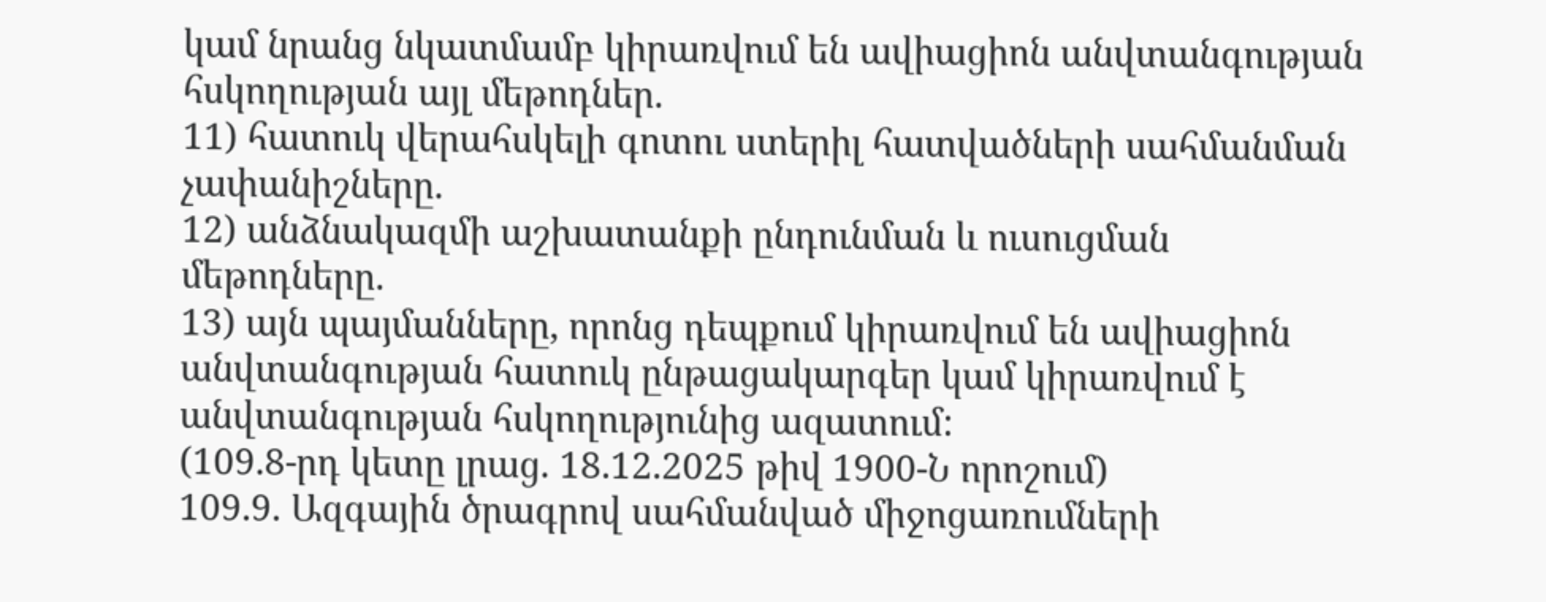կամ նրանց նկատմամբ կիրառվում են ավիացիոն անվտանգության հսկողության այլ մեթոդներ.
11) հատուկ վերահսկելի գոտու ստերիլ հատվածների սահմանման չափանիշները.
12) անձնակազմի աշխատանքի ընդունման և ուսուցման մեթոդները.
13) այն պայմանները, որոնց դեպքում կիրառվում են ավիացիոն անվտանգության հատուկ ընթացակարգեր կամ կիրառվում է անվտանգության հսկողությունից ազատում:
(109.8-րդ կետը լրաց. 18.12.2025 թիվ 1900-Ն որոշում)
109.9. Ազգային ծրագրով սահմանված միջոցառումների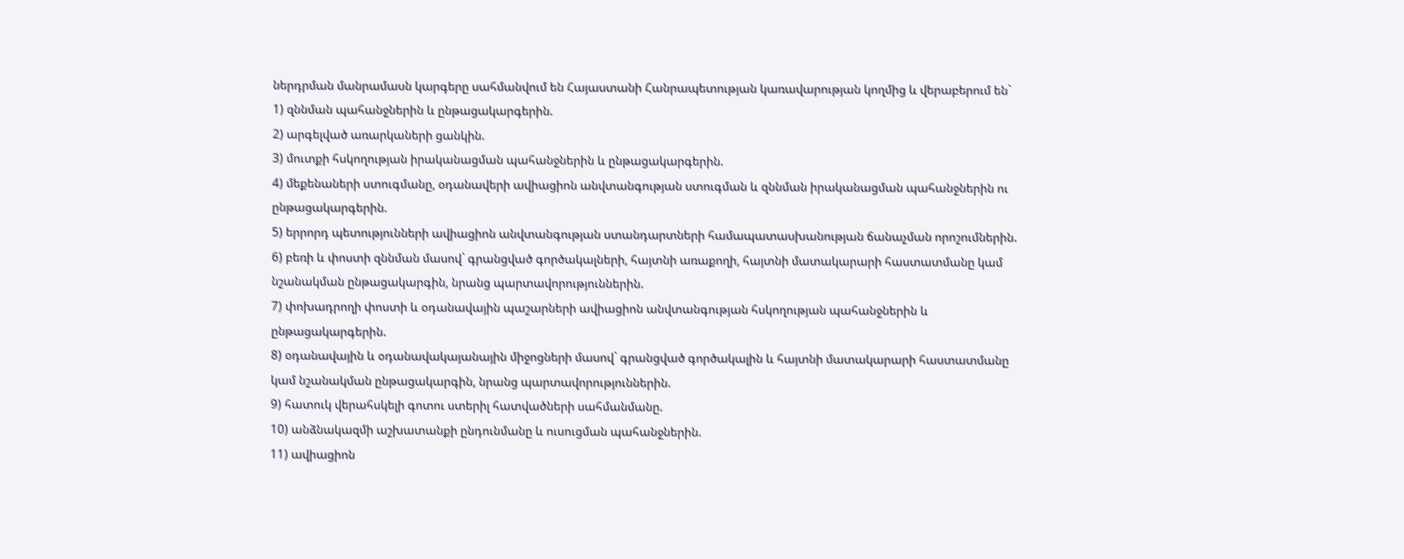ներդրման մանրամասն կարգերը սահմանվում են Հայաստանի Հանրապետության կառավարության կողմից և վերաբերում են`
1) զննման պահանջներին և ընթացակարգերին.
2) արգելված առարկաների ցանկին.
3) մուտքի հսկողության իրականացման պահանջներին և ընթացակարգերին.
4) մեքենաների ստուգմանը, օդանավերի ավիացիոն անվտանգության ստուգման և զննման իրականացման պահանջներին ու ընթացակարգերին.
5) երրորդ պետությունների ավիացիոն անվտանգության ստանդարտների համապատասխանության ճանաչման որոշումներին.
6) բեռի և փոստի զննման մասով` գրանցված գործակալների, հայտնի առաքողի, հայտնի մատակարարի հաստատմանը կամ նշանակման ընթացակարգին, նրանց պարտավորություններին.
7) փոխադրողի փոստի և օդանավային պաշարների ավիացիոն անվտանգության հսկողության պահանջներին և ընթացակարգերին.
8) օդանավային և օդանավակայանային միջոցների մասով` գրանցված գործակալին և հայտնի մատակարարի հաստատմանը կամ նշանակման ընթացակարգին, նրանց պարտավորություններին.
9) հատուկ վերահսկելի գոտու ստերիլ հատվածների սահմանմանը.
10) անձնակազմի աշխատանքի ընդունմանը և ուսուցման պահանջներին.
11) ավիացիոն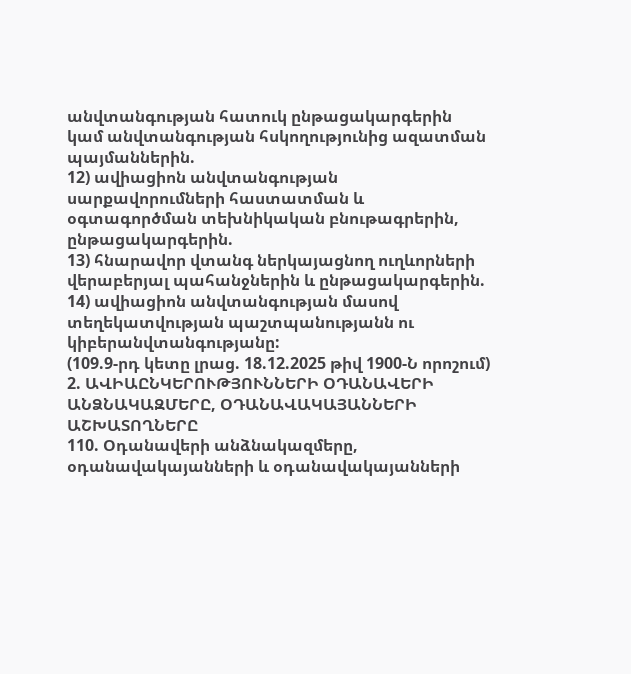անվտանգության հատուկ ընթացակարգերին կամ անվտանգության հսկողությունից ազատման պայմաններին.
12) ավիացիոն անվտանգության սարքավորումների հաստատման և օգտագործման տեխնիկական բնութագրերին, ընթացակարգերին.
13) հնարավոր վտանգ ներկայացնող ուղևորների վերաբերյալ պահանջներին և ընթացակարգերին.
14) ավիացիոն անվտանգության մասով տեղեկատվության պաշտպանությանն ու կիբերանվտանգությանը:
(109.9-րդ կետը լրաց. 18.12.2025 թիվ 1900-Ն որոշում)
2. ԱՎԻԱԸՆԿԵՐՈՒԹՅՈՒՆՆԵՐԻ ՕԴԱՆԱՎԵՐԻ ԱՆՁՆԱԿԱԶՄԵՐԸ, ՕԴԱՆԱՎԱԿԱՅԱՆՆԵՐԻ ԱՇԽԱՏՈՂՆԵՐԸ
110. Օդանավերի անձնակազմերը, օդանավակայանների և օդանավակայանների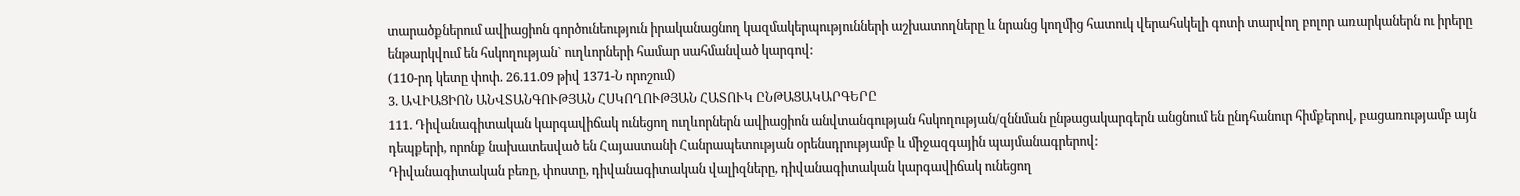տարածքներում ավիացիոն գործունեություն իրականացնող կազմակերպությունների աշխատողները և նրանց կողմից հատուկ վերահսկելի գոտի տարվող բոլոր առարկաներն ու իրերը ենթարկվում են հսկողության` ուղևորների համար սահմանված կարգով:
(110-րդ կետը փոփ. 26.11.09 թիվ 1371-Ն որոշում)
3. ԱՎԻԱՑԻՈՆ ԱՆՎՏԱՆԳՈՒԹՅԱՆ ՀՍԿՈՂՈՒԹՅԱՆ ՀԱՏՈՒԿ ԸՆԹԱՑԱԿԱՐԳԵՐԸ
111. Դիվանագիտական կարգավիճակ ունեցող ուղևորներն ավիացիոն անվտանգության հսկողության/զննման ընթացակարգերն անցնում են ընդհանուր հիմքերով, բացառությամբ այն դեպքերի, որոնք նախատեսված են Հայաստանի Հանրապետության օրենսդրությամբ և միջազգային պայմանագրերով:
Դիվանագիտական բեռը, փոստը, դիվանագիտական վալիզները, դիվանագիտական կարգավիճակ ունեցող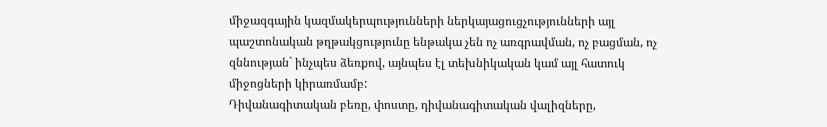միջազգային կազմակերպությունների ներկայացուցչությունների այլ պաշտոնական թղթակցությունը ենթակա չեն ոչ առգրավման, ոչ բացման, ոչ զննության` ինչպես ձեռքով, այնպես էլ տեխնիկական կամ այլ հատուկ միջոցների կիրառմամբ:
Դիվանագիտական բեռը, փոստը, դիվանագիտական վալիզները,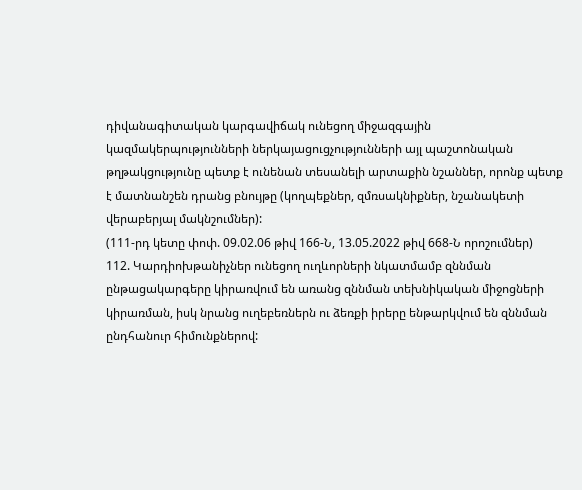դիվանագիտական կարգավիճակ ունեցող միջազգային կազմակերպությունների ներկայացուցչությունների այլ պաշտոնական թղթակցությունը պետք է ունենան տեսանելի արտաքին նշաններ, որոնք պետք է մատնանշեն դրանց բնույթը (կողպեքներ, զմռսակնիքներ, նշանակետի վերաբերյալ մակնշումներ):
(111-րդ կետը փոփ. 09.02.06 թիվ 166-Ն, 13.05.2022 թիվ 668-Ն որոշումներ)
112. Կարդիոխթանիչներ ունեցող ուղևորների նկատմամբ զննման ընթացակարգերը կիրառվում են առանց զննման տեխնիկական միջոցների կիրառման, իսկ նրանց ուղեբեռներն ու ձեռքի իրերը ենթարկվում են զննման ընդհանուր հիմունքներով: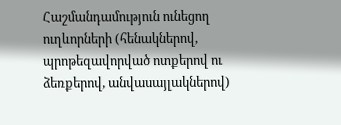Հաշմանդամություն ունեցող ուղևորների (հենակներով, պրոթեզավորված ոտքերով ու ձեռքերով, անվասայլակներով)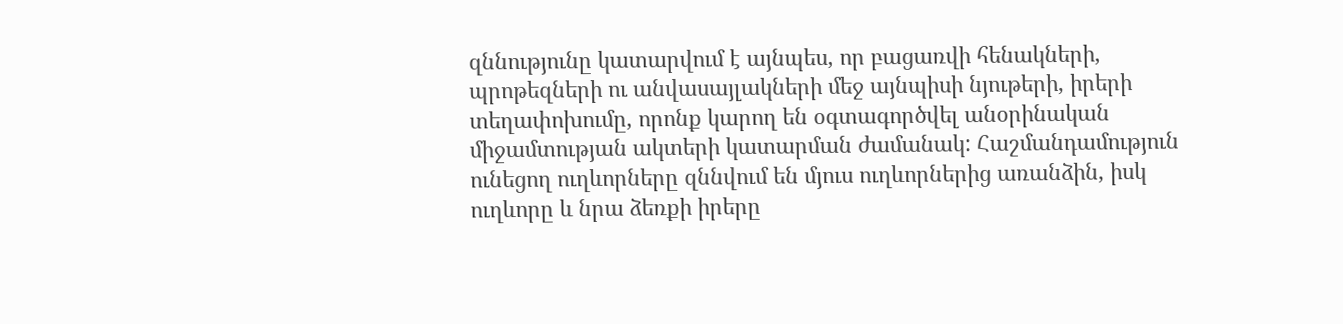զննությունը կատարվում է այնպես, որ բացառվի հենակների, պրոթեզների ու անվասայլակների մեջ այնպիսի նյութերի, իրերի տեղափոխումը, որոնք կարող են օգտագործվել անօրինական միջամտության ակտերի կատարման ժամանակ: Հաշմանդամություն ունեցող ուղևորները զննվում են մյուս ուղևորներից առանձին, իսկ ուղևորը և նրա ձեռքի իրերը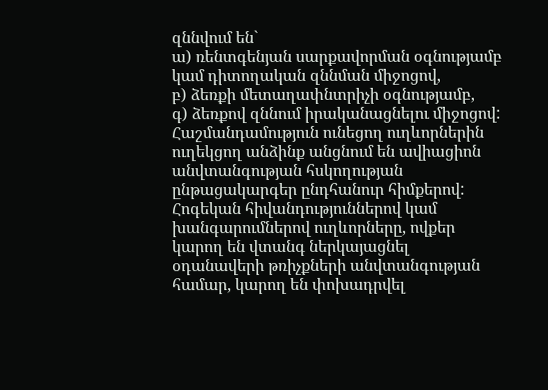զննվում են`
ա) ռենտգենյան սարքավորման օգնությամբ կամ դիտողական զննման միջոցով,
բ) ձեռքի մետաղափնտրիչի օգնությամբ,
գ) ձեռքով զննում իրականացնելու միջոցով:
Հաշմանդամություն ունեցող ուղևորներին ուղեկցող անձինք անցնում են ավիացիոն անվտանգության հսկողության ընթացակարգեր ընդհանուր հիմքերով: Հոգեկան հիվանդություններով կամ խանգարումներով ուղևորները, ովքեր կարող են վտանգ ներկայացնել օդանավերի թռիչքների անվտանգության համար, կարող են փոխադրվել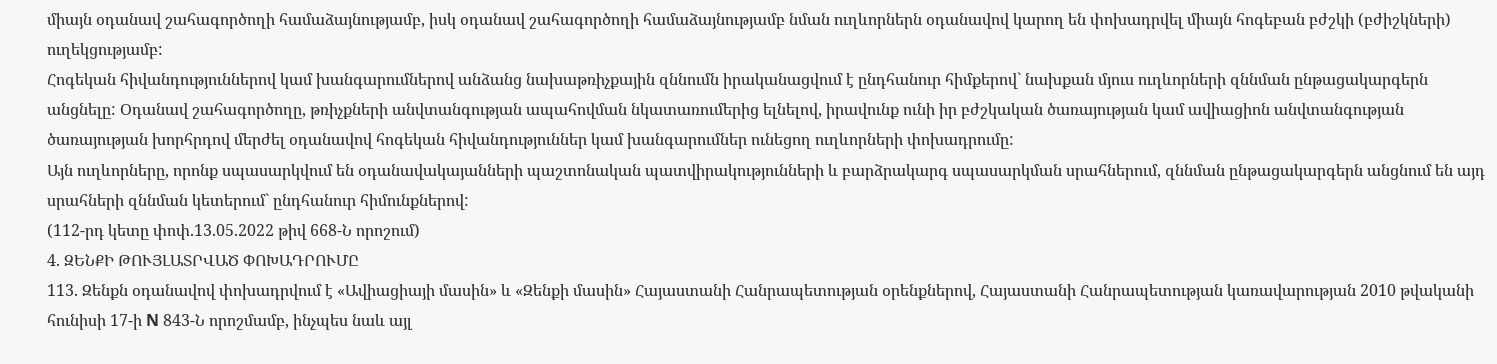միայն օդանավ շահագործողի համաձայնությամբ, իսկ օդանավ շահագործողի համաձայնությամբ նման ուղևորներն օդանավով կարող են փոխադրվել միայն հոգեբան բժշկի (բժիշկների) ուղեկցությամբ:
Հոգեկան հիվանդություններով կամ խանգարումներով անձանց նախաթռիչքային զննումն իրականացվում է ընդհանուր հիմքերով` նախքան մյուս ուղևորների զննման ընթացակարգերն անցնելը: Օդանավ շահագործողը, թռիչքների անվտանգության ապահովման նկատառումերից ելնելով, իրավունք ունի իր բժշկական ծառայության կամ ավիացիոն անվտանգության ծառայության խորհրդով մերժել օդանավով հոգեկան հիվանդություններ կամ խանգարումներ ունեցող ուղևորների փոխադրումը:
Այն ուղևորները, որոնք սպասարկվում են օդանավակայանների պաշտոնական պատվիրակությունների և բարձրակարգ սպասարկման սրահներում, զննման ընթացակարգերն անցնում են այդ սրահների զննման կետերում` ընդհանուր հիմունքներով:
(112-րդ կետը փոփ.13.05.2022 թիվ 668-Ն որոշում)
4. ԶԵՆՔԻ ԹՈՒՅԼԱՏՐՎԱԾ ՓՈԽԱԴՐՈՒՄԸ
113. Զենքն օդանավով փոխադրվում է «Ավիացիայի մասին» և «Զենքի մասին» Հայաստանի Հանրապետության օրենքներով, Հայաստանի Հանրապետության կառավարության 2010 թվականի հունիսի 17-ի N 843-Ն որոշմամբ, ինչպես նաև այլ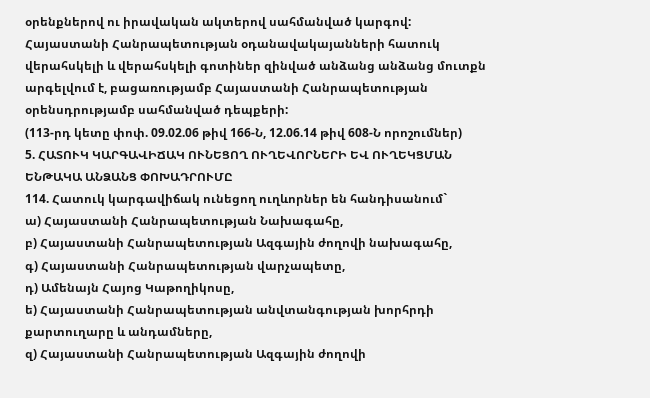օրենքներով ու իրավական ակտերով սահմանված կարգով:
Հայաստանի Հանրապետության օդանավակայանների հատուկ վերահսկելի և վերահսկելի գոտիներ զինված անձանց անձանց մուտքն արգելվում է, բացառությամբ Հայաստանի Հանրապետության օրենսդրությամբ սահմանված դեպքերի:
(113-րդ կետը փոփ. 09.02.06 թիվ 166-Ն, 12.06.14 թիվ 608-Ն որոշումներ)
5. ՀԱՏՈՒԿ ԿԱՐԳԱՎԻՃԱԿ ՈՒՆԵՑՈՂ ՈՒՂԵՎՈՐՆԵՐԻ ԵՎ ՈՒՂԵԿՑՄԱՆ ԵՆԹԱԿԱ ԱՆՁԱՆՑ ՓՈԽԱԴՐՈՒՄԸ
114. Հատուկ կարգավիճակ ունեցող ուղևորներ են հանդիսանում`
ա) Հայաստանի Հանրապետության Նախագահը,
բ) Հայաստանի Հանրապետության Ազգային ժողովի նախագահը,
գ) Հայաստանի Հանրապետության վարչապետը,
դ) Ամենայն Հայոց Կաթողիկոսը,
ե) Հայաստանի Հանրապետության անվտանգության խորհրդի քարտուղարը և անդամները,
զ) Հայաստանի Հանրապետության Ազգային ժողովի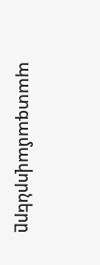պատգամավորները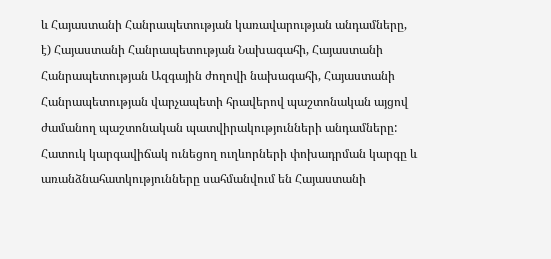և Հայաստանի Հանրապետության կառավարության անդամները,
է) Հայաստանի Հանրապետության Նախագահի, Հայաստանի Հանրապետության Ազգային ժողովի նախագահի, Հայաստանի Հանրապետության վարչապետի հրավերով պաշտոնական այցով ժամանող պաշտոնական պատվիրակությունների անդամները:
Հատուկ կարգավիճակ ունեցող ուղևորների փոխադրման կարգը և առանձնահատկությունները սահմանվում են Հայաստանի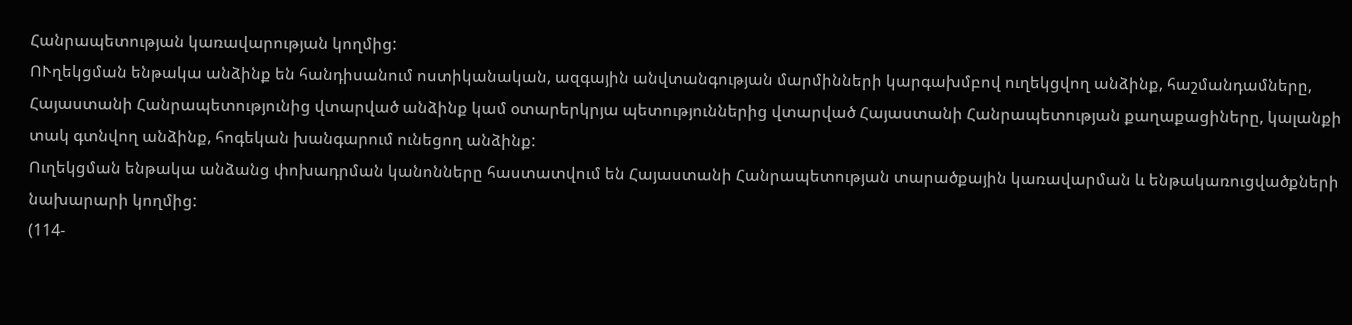Հանրապետության կառավարության կողմից:
ՈՒղեկցման ենթակա անձինք են հանդիսանում ոստիկանական, ազգային անվտանգության մարմինների կարգախմբով ուղեկցվող անձինք, հաշմանդամները, Հայաստանի Հանրապետությունից վտարված անձինք կամ օտարերկրյա պետություններից վտարված Հայաստանի Հանրապետության քաղաքացիները, կալանքի տակ գտնվող անձինք, հոգեկան խանգարում ունեցող անձինք:
Ուղեկցման ենթակա անձանց փոխադրման կանոնները հաստատվում են Հայաստանի Հանրապետության տարածքային կառավարման և ենթակառուցվածքների նախարարի կողմից:
(114-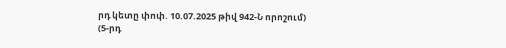րդ կետը փոփ. 10.07.2025 թիվ 942-Ն որոշում)
(5-րդ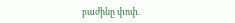բաժինը փոփ.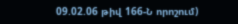09.02.06 թիվ 166-Ն որոշում)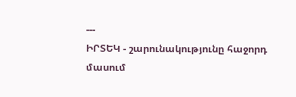---
ԻՐՏԵԿ - շարունակությունը հաջորդ մասում